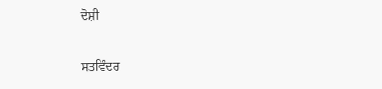ਦੋਸ਼ੀ

ਸਤਵਿੰਦਰ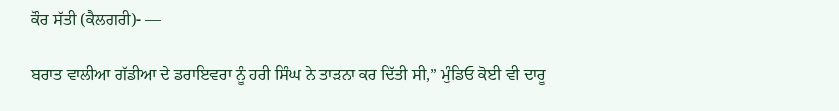ਕੌਰ ਸੱਤੀ (ਕੈਲਗਰੀ)- —

ਬਰਾਤ ਵਾਲੀਆ ਗੱਡੀਆ ਦੇ ਡਰਾਇਵਰਾ ਨੂੰ ਹਰੀ ਸਿੰਘ ਨੇ ਤਾੜਨਾ ਕਰ ਦਿੱਤੀ ਸੀ,” ਮੁੰਡਿਓ ਕੋਈ ਵੀ ਦਾਰੂ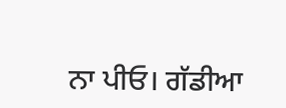ਨਾ ਪੀਓ। ਗੱਡੀਆ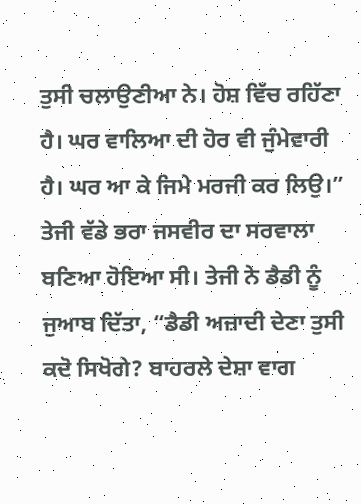ਤੁਸੀ ਚਲਾਉਣੀਆ ਨੇ। ਹੋਸ਼ ਵਿੱਚ ਰਹਿੱਣਾ ਹੈ। ਘਰ ਵਾਲਿਆ ਦੀ ਹੋਰ ਵੀ ਜੁੰਮੇਵਾਰੀ ਹੈ। ਘਰ ਆ ਕੇ ਜਿਮੇ ਮਰਜੀ ਕਰ ਲਿਉ।” ਤੇਜੀ ਵੱਡੇ ਭਰਾ ਜਸਵੀਰ ਦਾ ਸਰਵਾਲਾ ਬਣਿਆ ਹੋਇਆ ਸੀ। ਤੇਜੀ ਨੇ ਡੈਡੀ ਨੂੰ ਜੁਆਬ ਦਿੱਤਾ, “ਡੈਡੀ ਅਜ਼ਾਦੀ ਦੇਣਾ ਤੁਸੀ ਕਦੋ ਸਿਖੋਗੇ? ਬਾਹਰਲੇ ਦੇਸ਼ਾ ਵਾਗ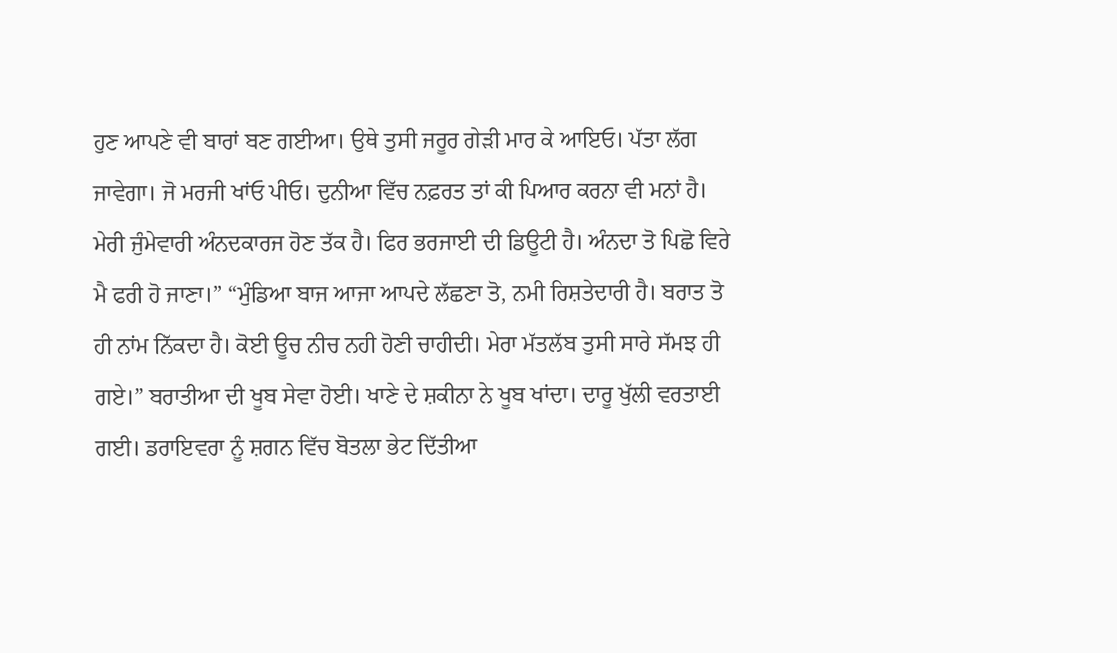ਹੁਣ ਆਪਣੇ ਵੀ ਬਾਰਾਂ ਬਣ ਗਈਆ। ਉਥੇ ਤੁਸੀ ਜਰੂਰ ਗੇੜੀ ਮਾਰ ਕੇ ਆਇਓ। ਪੱਤਾ ਲੱਗ ਜਾਵੇਗਾ। ਜੋ ਮਰਜੀ ਖਾਂਓ ਪੀਓ। ਦੁਨੀਆ ਵਿੱਚ ਨਫ਼ਰਤ ਤਾਂ ਕੀ ਪਿਆਰ ਕਰਨਾ ਵੀ ਮਨਾਂ ਹੈ। ਮੇਰੀ ਜੁੰਮੇਵਾਰੀ ਅੰਨਦਕਾਰਜ ਹੋਣ ਤੱਕ ਹੈ। ਫਿਰ ਭਰਜਾਈ ਦੀ ਡਿਊਟੀ ਹੈ। ਅੰਨਦਾ ਤੋ ਪਿਛੋ ਵਿਰੇ ਮੈ ਫਰੀ ਹੋ ਜਾਣਾ।” “ਮੁੰਡਿਆ ਬਾਜ ਆਜਾ ਆਪਦੇ ਲੱਛਣਾ ਤੋ, ਨਮੀ ਰਿਸ਼ਤੇਦਾਰੀ ਹੈ। ਬਰਾਤ ਤੋ ਹੀ ਨਾਂਮ ਨਿੱਕਦਾ ਹੈ। ਕੋਈ ਊਚ ਨੀਚ ਨਹੀ ਹੋਣੀ ਚਾਹੀਦੀ। ਮੇਰਾ ਮੱਤਲੱਬ ਤੁਸੀ ਸਾਰੇ ਸੱਮਝ ਹੀ ਗਏ।” ਬਰਾਤੀਆ ਦੀ ਖੂਬ ਸੇਵਾ ਹੋਈ। ਖਾਣੇ ਦੇ ਸ਼ਕੀਨਾ ਨੇ ਖੂਬ ਖਾਂਦਾ। ਦਾਰੂ ਖੁੱਲੀ ਵਰਤਾਈ ਗਈ। ਡਰਾਇਵਰਾ ਨੂੰ ਸ਼ਗਨ ਵਿੱਚ ਬੋਤਲਾ ਭੇਟ ਦਿੱਤੀਆ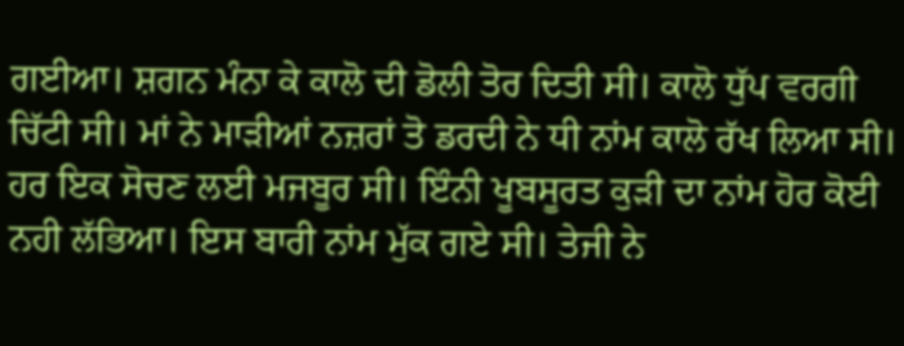ਗਈਆ। ਸ਼ਗਨ ਮੰਨਾ ਕੇ ਕਾਲੋ ਦੀ ਡੋਲੀ ਤੋਰ ਦਿਤੀ ਸੀ। ਕਾਲੋ ਧੁੱਪ ਵਰਗੀ ਚਿੱਟੀ ਸੀ। ਮਾਂ ਨੇ ਮਾੜੀਆਂ ਨਜ਼ਰਾਂ ਤੋ ਡਰਦੀ ਨੇ ਧੀ ਨਾਂਮ ਕਾਲੋ ਰੱਖ ਲਿਆ ਸੀ। ਹਰ ਇਕ ਸੋਚਣ ਲਈ ਮਜਬੂਰ ਸੀ। ਇੰਨੀ ਖੂਬਸੂਰਤ ਕੁੜੀ ਦਾ ਨਾਂਮ ਹੋਰ ਕੋਈ ਨਹੀ ਲੱਭਿਆ। ਇਸ ਬਾਰੀ ਨਾਂਮ ਮੁੱਕ ਗਏ ਸੀ। ਤੇਜੀ ਨੇ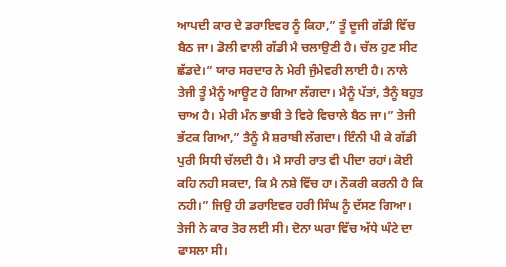ਆਪਦੀ ਕਾਰ ਦੇ ਡਰਾਇਵਰ ਨੂੰ ਕਿਹਾ,” ਤੂੰ ਦੂਜੀ ਗੱਡੀ ਵਿੱਚ ਬੈਠ ਜਾ। ਡੋਲੀ ਵਾਲੀ ਗੱਡੀ ਮੈ ਚਲਾਉਣੀ ਹੈ। ਚੱਲ ਹੁਣ ਸੀਟ ਛੱਡਦੇ।” ਯਾਰ ਸਰਦਾਰ ਨੇ ਮੇਰੀ ਜੁੰਮੇਵਰੀ ਲਾਈ ਹੈ। ਨਾਲੇ ਤੇਜੀ ਤੂੰ ਮੈਨੂੰ ਆਊਟ ਹੋ ਗਿਆ ਲੱਗਦਾ। ਮੈਨੂੰ ਪੱਤਾਂ, ਤੈਨੂੰ ਬਹੁਤ ਚਾਅ ਹੈ। ਮੇਰੀ ਮੰਨ ਭਾਬੀ ਤੇ ਵਿਰੇ ਵਿਚਾਲੇ ਬੈਠ ਜਾ।” ਤੇਜੀ ਭੱਟਕ ਗਿਆ,” ਤੈਨੂੰ ਮੈ ਸ਼ਰਾਬੀ ਲੱਗਦਾ। ਇੰਨੀ ਪੀ ਕੇ ਗੱਡੀ ਪੁਰੀ ਸਿਧੀ ਚੱਲਦੀ ਹੈ। ਮੈ ਸਾਰੀ ਰਾਤ ਵੀ ਪੀਦਾ ਰਹਾਂ। ਕੋਈ ਕਹਿ ਨਹੀ ਸਕਦਾ, ਕਿ ਮੈ ਨਸ਼ੇ ਵਿੱਚ ਹਾ। ਨੌਕਰੀ ਕਰਨੀ ਹੈ ਕਿ ਨਹੀ।” ਜਿਉ ਹੀ ਡਰਾਇਵਰ ਹਰੀ ਸਿੰਘ ਨੂੰ ਦੱਸਣ ਗਿਆ। ਤੇਜੀ ਨੇ ਕਾਰ ਤੋਰ ਲਈ ਸੀ। ਦੋਨਾ ਘਰਾ ਵਿੱਚ ਅੱਧੇ ਘੰਟੇ ਦਾ ਫਾਸਲਾ ਸੀ।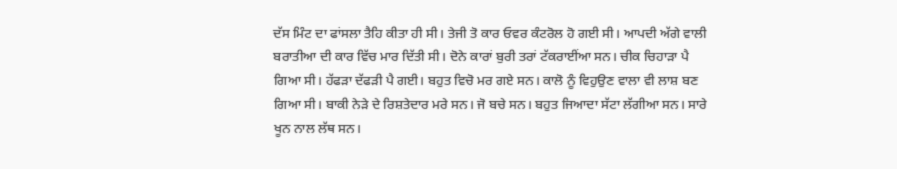ਦੱਸ ਮਿੰਟ ਦਾ ਫਾਂਸਲਾ ਤੈਹਿ ਕੀਤਾ ਹੀ ਸੀ। ਤੇਜੀ ਤੋ ਕਾਰ ਓਵਰ ਕੰਟਰੋਲ ਹੋ ਗਈ ਸੀ। ਆਪਦੀ ਅੱਗੇ ਵਾਲੀ ਬਰਾਤੀਆ ਦੀ ਕਾਰ ਵਿੱਚ ਮਾਰ ਦਿੱਤੀ ਸੀ। ਦੋਨੇ ਕਾਰਾਂ ਬੁਰੀ ਤਰਾਂ ਟੱਕਰਾਈਂਆ ਸਨ। ਚੀਕ ਚਿਹਾੜਾ ਪੈ ਗਿਆ ਸੀ। ਹੱਫੜਾ ਦੱਫੜੀ ਪੈ ਗਈ। ਬਹੁਤ ਵਿਚੋ ਮਰ ਗਏ ਸਨ। ਕਾਲੋ ਨੂੰ ਵਿਹੁਉਣ ਵਾਲਾ ਵੀ ਲਾਸ਼ ਬਣ ਗਿਆ ਸੀ। ਬਾਕੀ ਨੇੜੇ ਦੇ ਰਿਸ਼ਤੇਦਾਰ ਮਰੇ ਸਨ। ਜੋ ਬਚੇ ਸਨ। ਬਹੁਤ ਜਿਆਦਾ ਸੱਟਾ ਲੱਗੀਆ ਸਨ। ਸਾਰੇ ਖੂਨ ਨਾਲ ਲੱਥ ਸਨ।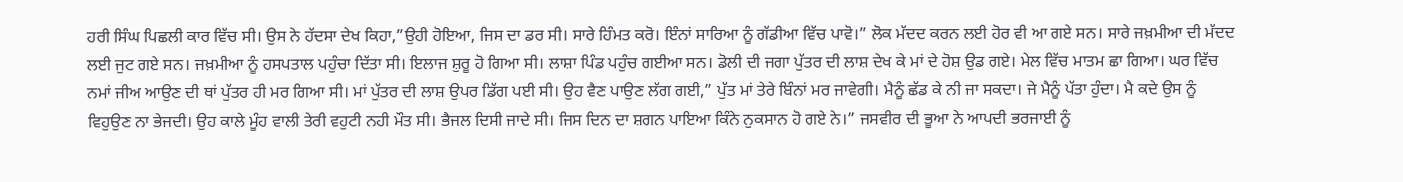ਹਰੀ ਸਿੰਘ ਪਿਛਲੀ ਕਾਰ ਵਿੱਚ ਸੀ। ਉਸ ਨੇ ਹੱਦਸਾ ਦੇਖ ਕਿਹਾ,”ਉਹੀ ਹੋਇਆ, ਜਿਸ ਦਾ ਡਰ ਸੀ। ਸਾਰੇ ਹਿੰਮਤ ਕਰੋ। ਇੰਨਾਂ ਸਾਰਿਆ ਨੂੰ ਗੱਡੀਆ ਵਿੱਚ ਪਾਵੋ।” ਲੋਕ ਮੱਦਦ ਕਰਨ ਲਈ ਹੋਰ ਵੀ ਆ ਗਏ ਸਨ। ਸਾਰੇ ਜਖ਼ਮੀਆ ਦੀ ਮੱਦਦ ਲਈ ਜੁਟ ਗਏ ਸਨ। ਜਖ਼ਮੀਆ ਨੂੰ ਹਸਪਤਾਲ ਪਹੁੰਚਾ ਦਿੱਤਾ ਸੀ। ਇਲਾਜ ਸ਼ੁਰੂ ਹੋ ਗਿਆ ਸੀ। ਲਾਸ਼ਾ ਪਿੰਡ ਪਹੁੰਚ ਗਈਆ ਸਨ। ਡੋਲੀ ਦੀ ਜਗਾ ਪੁੱਤਰ ਦੀ ਲਾਸ਼ ਦੇਖ ਕੇ ਮਾਂ ਦੇ ਹੋਸ਼ ਉਡ ਗਏ। ਮੇਲ ਵਿੱਚ ਮਾਤਮ ਛਾ ਗਿਆ। ਘਰ ਵਿੱਚ ਨਮਾਂ ਜੀਅ ਆਉਣ ਦੀ ਥਾਂ ਪੁੱਤਰ ਹੀ ਮਰ ਗਿਆ ਸੀ। ਮਾਂ ਪੁੱਤਰ ਦੀ ਲਾਸ਼ ਉਪਰ ਡਿੱਗ ਪਈ ਸੀ। ਉਹ ਵੈਣ ਪਾਉਣ ਲੱਗ ਗਈ,” ਪੁੱਤ ਮਾਂ ਤੇਰੇ ਬਿੰਨਾਂ ਮਰ ਜਾਵੇਗੀ। ਮੈਨੂੰ ਛੱਡ ਕੇ ਨੀ ਜਾ ਸਕਦਾ। ਜੇ ਮੈਨੂੰ ਪੱਤਾ ਹੁੰਦਾ। ਮੈ ਕਦੇ ਉਸ ਨੂੰ ਵਿਹੁਉਣ ਨਾ ਭੇਜਦੀ। ਉਹ ਕਾਲੇ ਮੂੰਹ ਵਾਲੀ ਤੇਰੀ ਵਹੁਟੀ ਨਹੀ ਮੌਤ ਸੀ। ਭੈਜਲ ਦਿਸੀ ਜਾਦੇ ਸੀ। ਜਿਸ ਦਿਨ ਦਾ ਸ਼ਗਨ ਪਾਇਆ ਕਿੰਨੇ ਨੁਕਸਾਨ ਹੋ ਗਏ ਨੇ।” ਜਸਵੀਰ ਦੀ ਭੂਆ ਨੇ ਆਪਦੀ ਭਰਜਾਈ ਨੂੰ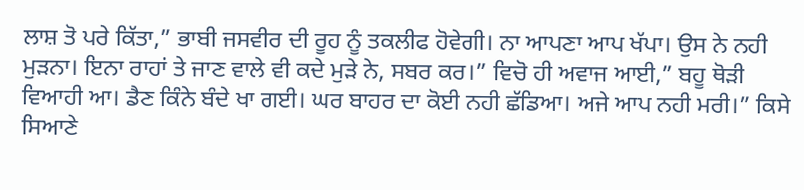ਲਾਸ਼ ਤੋ ਪਰੇ ਕਿੱਤਾ,” ਭਾਬੀ ਜਸਵੀਰ ਦੀ ਰੂਹ ਨੂੰ ਤਕਲੀਫ ਹੋਵੇਗੀ। ਨਾ ਆਪਣਾ ਆਪ ਖੱਪਾ। ਉਸ ਨੇ ਨਹੀ ਮੁੜਨਾ। ਇਨਾ ਰਾਹਾਂ ਤੇ ਜਾਣ ਵਾਲੇ ਵੀ ਕਦੇ ਮੁੜੇ ਨੇ, ਸਬਰ ਕਰ।” ਵਿਚੋ ਹੀ ਅਵਾਜ ਆਈ,” ਬਹੂ ਥੋੜੀ ਵਿਆਹੀ ਆ। ਡੈਣ ਕਿੰਨੇ ਬੰਦੇ ਖਾ ਗਈ। ਘਰ ਬਾਹਰ ਦਾ ਕੋਈ ਨਹੀ ਛੱਡਿਆ। ਅਜੇ ਆਪ ਨਹੀ ਮਰੀ।” ਕਿਸੇ ਸਿਆਣੇ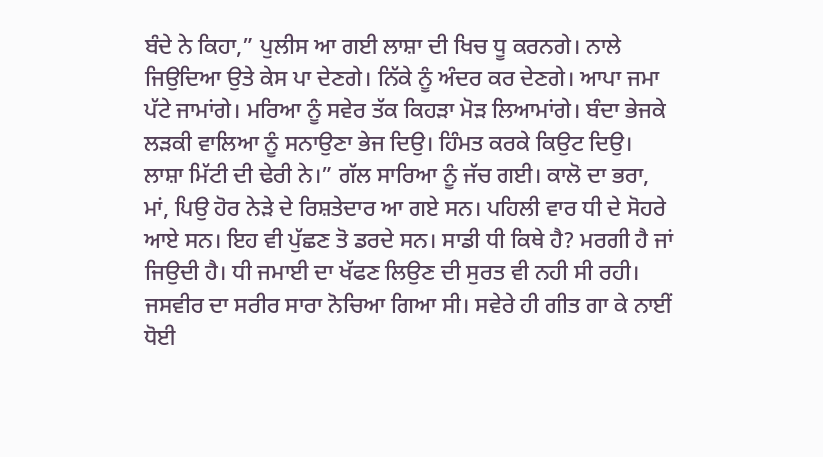ਬੰਦੇ ਨੇ ਕਿਹਾ,” ਪੁਲੀਸ ਆ ਗਈ ਲਾਸ਼ਾ ਦੀ ਖਿਚ ਧੂ ਕਰਨਗੇ। ਨਾਲੇ ਜਿਉਦਿਆ ਉਤੇ ਕੇਸ ਪਾ ਦੇਣਗੇ। ਨਿੱਕੇ ਨੂੰ ਅੰਦਰ ਕਰ ਦੇਣਗੇ। ਆਪਾ ਜਮਾ ਪੱਟੇ ਜਾਮਾਂਗੇ। ਮਰਿਆ ਨੂੰ ਸਵੇਰ ਤੱਕ ਕਿਹੜਾ ਮੋੜ ਲਿਆਮਾਂਗੇ। ਬੰਦਾ ਭੇਜਕੇ ਲੜਕੀ ਵਾਲਿਆ ਨੂੰ ਸਨਾਉਣਾ ਭੇਜ ਦਿਉ। ਹਿੰਮਤ ਕਰਕੇ ਕਿਉਟ ਦਿਉ। ਲਾਸ਼ਾ ਮਿੱਟੀ ਦੀ ਢੇਰੀ ਨੇ।” ਗੱਲ ਸਾਰਿਆ ਨੂੰ ਜੱਚ ਗਈ। ਕਾਲੋ ਦਾ ਭਰਾ, ਮਾਂ, ਪਿਉ ਹੋਰ ਨੇੜੇ ਦੇ ਰਿਸ਼ਤੇਦਾਰ ਆ ਗਏ ਸਨ। ਪਹਿਲੀ ਵਾਰ ਧੀ ਦੇ ਸੋਹਰੇ ਆਏ ਸਨ। ਇਹ ਵੀ ਪੁੱਛਣ ਤੋ ਡਰਦੇ ਸਨ। ਸਾਡੀ ਧੀ ਕਿਥੇ ਹੈ? ਮਰਗੀ ਹੈ ਜਾਂ ਜਿਉਦੀ ਹੈ। ਧੀ ਜਮਾਈ ਦਾ ਖੱਫਣ ਲਿਉਣ ਦੀ ਸੁਰਤ ਵੀ ਨਹੀ ਸੀ ਰਹੀ। ਜਸਵੀਰ ਦਾ ਸਰੀਰ ਸਾਰਾ ਨੋਚਿਆ ਗਿਆ ਸੀ। ਸਵੇਰੇ ਹੀ ਗੀਤ ਗਾ ਕੇ ਨਾਈਂ ਧੋਈ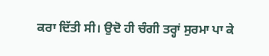ਕਰਾ ਦਿੱਤੀ ਸੀ। ਉਦੋ ਹੀ ਚੰਗੀ ਤਰ੍ਹਾਂ ਸੁਰਮਾ ਪਾ ਕੇ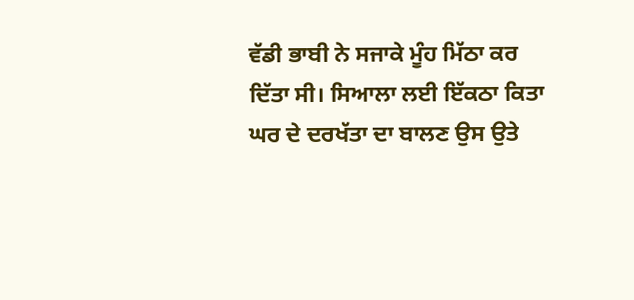ਵੱਡੀ ਭਾਬੀ ਨੇ ਸਜਾਕੇ ਮੂੰਹ ਮਿੱਠਾ ਕਰ ਦਿੱਤਾ ਸੀ। ਸਿਆਲਾ ਲਈ ਇੱਕਠਾ ਕਿਤਾ ਘਰ ਦੇ ਦਰਖੱਤਾ ਦਾ ਬਾਲਣ ਉਸ ਉਤੇ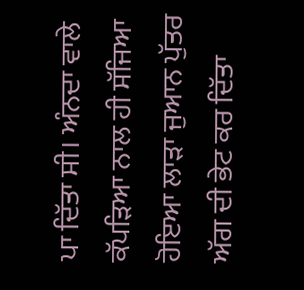ਪਾ ਦਿੱਤਾ ਸੀ। ਅੰਨਦਾ ਵਾਲੇ ਕੱਪੜਿਆ ਨਾਲ ਹੀ ਸੱਜਿਆ ਹੋਇਆ ਲਾੜਾ ਜੁਆਨ ਪੁੱਤਰ ਅੱਗ ਦੀ ਭੇਟ ਕਰ ਦਿੱਤਾ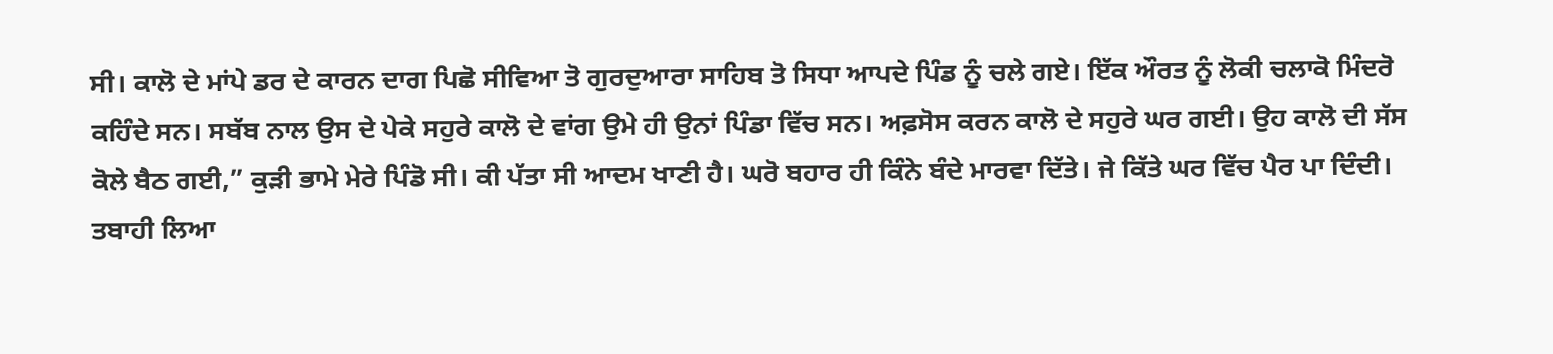ਸੀ। ਕਾਲੋ ਦੇ ਮਾਂਪੇ ਡਰ ਦੇ ਕਾਰਨ ਦਾਗ ਪਿਛੋ ਸੀਵਿਆ ਤੋ ਗੁਰਦੁਆਰਾ ਸਾਹਿਬ ਤੋ ਸਿਧਾ ਆਪਦੇ ਪਿੰਡ ਨੂੰ ਚਲੇ ਗਏ। ਇੱਕ ਔਰਤ ਨੂੰ ਲੋਕੀ ਚਲਾਕੋ ਮਿੰਦਰੋ ਕਹਿੰਦੇ ਸਨ। ਸਬੱਬ ਨਾਲ ਉਸ ਦੇ ਪੇਕੇ ਸਹੁਰੇ ਕਾਲੋ ਦੇ ਵਾਂਗ ਉਮੇ ਹੀ ਉਨਾਂ ਪਿੰਡਾ ਵਿੱਚ ਸਨ। ਅਫ਼ਸੋਸ ਕਰਨ ਕਾਲੋ ਦੇ ਸਹੁਰੇ ਘਰ ਗਈ। ਉਹ ਕਾਲੋ ਦੀ ਸੱਸ ਕੋਲੇ ਬੈਠ ਗਈ,” ਕੁੜੀ ਭਾਮੇ ਮੇਰੇ ਪਿੰਡੋ ਸੀ। ਕੀ ਪੱਤਾ ਸੀ ਆਦਮ ਖਾਣੀ ਹੈ। ਘਰੋ ਬਹਾਰ ਹੀ ਕਿੰਨੇ ਬੰਦੇ ਮਾਰਵਾ ਦਿੱਤੇ। ਜੇ ਕਿੱਤੇ ਘਰ ਵਿੱਚ ਪੈਰ ਪਾ ਦਿੰਦੀ। ਤਬਾਹੀ ਲਿਆ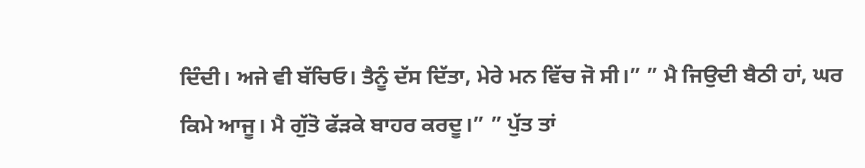ਦਿੰਦੀ। ਅਜੇ ਵੀ ਬੱਚਿਓ। ਤੈਨੂੰ ਦੱਸ ਦਿੱਤਾ, ਮੇਰੇ ਮਨ ਵਿੱਚ ਜੋ ਸੀ।” ” ਮੈ ਜਿਉਦੀ ਬੈਠੀ ਹਾਂ, ਘਰ ਕਿਮੇ ਆਜੂ। ਮੈ ਗੁੱਤੋ ਫੱੜਕੇ ਬਾਹਰ ਕਰਦੂ।” ” ਪੁੱਤ ਤਾਂ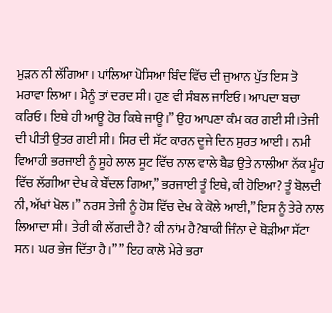ਮੁੜਨ ਨੀ ਲੱਗਿਆ। ਪਾਂਲਿਆ ਪੋਸਿਆ ਬਿੰਦ ਵਿੱਚ ਦੀ ਜੁਆਨ ਪੁੱਤ ਇਸ ਤੋ ਮਰਾਵਾ ਲਿਆ। ਮੈਨੂੰ ਤਾਂ ਦਰਦ ਸੀ। ਹੁਣ ਵੀ ਸੰਬਲ ਜਾਇਓ। ਆਪਦਾ ਬਚਾ ਕਰਿਓ। ਇਥੇ ਹੀ ਆਊ ਹੋਰ ਕਿਥੇ ਜਾਊ।” ਉਹ ਆਪਣਾ ਕੰਮ ਕਰ ਗਈ ਸੀ।ਤੇਜੀ ਦੀ ਪੀਤੀ ਉਤਰ ਗਈ ਸੀ। ਸਿਰ ਦੀ ਸੱਟ ਕਾਰਨ ਦੂਜੇ ਦਿਨ ਸੁਰਤ ਆਈ। ਨਮੀ ਵਿਆਹੀ ਭਰਜਾਈ ਨੂੰ ਸੂਹੇ ਲਾਲ ਸੂਟ ਵਿੱਚ ਨਾਲ ਵਾਲੇ ਬੈਡ ਉਤੇ ਨਾਲੀਆ ਨੱਕ ਮੂੰਹ ਵਿੱਚ ਲੱਗੀਆ ਦੇਖ ਕੇ ਬੌਂਦਲ ਗਿਆ,” ਭਰਜਾਈ ਤੂੰ ਇਥੇ, ਕੀ ਹੋਇਆ? ਤੂੰ ਬੋਲਦੀ ਨੀ, ਅੱਖਾਂ ਖੋਲ।” ਨਰਸ ਤੇਜੀ ਨੂੰ ਹੋਸ਼ ਵਿੱਚ ਦੇਖ ਕੇ ਕੋਲੇ ਆਈ,” ਇਸ ਨੂੰ ਤੇਰੇ ਨਾਲ ਲਿਆਦਾ ਸੀ। ਤੇਰੀ ਕੀ ਲੱਗਦੀ ਹੈ? ਕੀ ਨਾਂਮ ਹੈ?ਬਾਕੀ ਜਿੰਨਾ ਦੇ ਥੋੜੀਆ ਸੱਟਾ ਸਨ। ਘਰ ਭੇਜ ਦਿੱਤਾ ਹੈ।” ” ਇਹ ਕਾਲੋ ਮੇਰੇ ਭਰਾ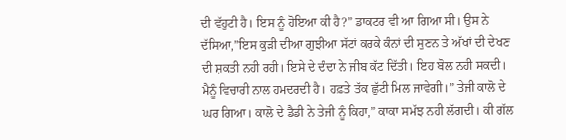ਦੀ ਵੱਹੁਟੀ ਹੈ। ਇਸ ਨੂੰ ਹੋਇਆ ਕੀ ਹੈ?” ਡਾਕਟਰ ਵੀ ਆ ਗਿਆ ਸੀ। ਉਸ ਨੇ ਦੱਸਿਆ,”ਇਸ ਕੁੜੀ ਦੀਆ ਗੁਝੀਆ ਸੱਟਾਂ ਕਰਕੇ ਕੰਨਾਂ ਦੀ ਸੁਣਨ ਤੇ ਅੱਖਾਂ ਦੀ ਦੇਖਣ ਦੀ ਸ਼ਕਤੀ ਨਹੀ ਰਹੀ। ਇਸੇ ਦੇ ਦੰਦਾ ਨੇ ਜੀਬ ਕੱਟ ਦਿੱਤੀ। ਇਹ ਬੋਲ ਨਹੀ ਸਕਦੀ। ਮੈਨੂੰ ਵਿਚਾਰੀ ਨਾਲ ਹਮਦਰਦੀ ਹੈ। ਹਫ਼ਤੇ ਤੱਕ ਛੁੱਟੀ ਮਿਲ ਜਾਵੇਗੀ।” ਤੇਜੀ ਕਾਲੋ ਦੇ ਘਰ ਗਿਆ। ਕਾਲੋ ਦੇ ਡੈਡੀ ਨੇ ਤੇਜੀ ਨੂੰ ਕਿਹਾ,” ਕਾਕਾ ਸਮੱਝ ਨਹੀ ਲੱਗਦੀ। ਕੀ ਗੱਲ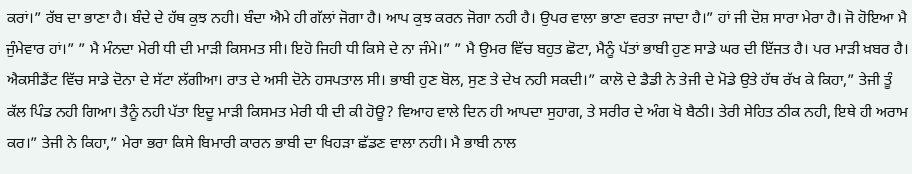ਕਰਾਂ।” ਰੱਬ ਦਾ ਭਾਣਾ ਹੈ। ਬੰਦੇ ਦੇ ਹੱਥ ਕੁਝ ਨਹੀ। ਬੰਦਾ ਐਮੇ ਹੀ ਗੱਲਾਂ ਜੋਗਾ ਹੈ। ਆਪ ਕੁਝ ਕਰਨ ਜੋਗਾ ਨਹੀ ਹੈ। ਉਪਰ ਵਾਲਾ ਭਾਣਾ ਵਰਤਾ ਜਾਦਾ ਹੈ।” ਹਾਂ ਜੀ ਦੋਸ਼ ਸਾਰਾ ਮੇਰਾ ਹੈ। ਜੋ ਹੋਇਆ ਮੈ ਜੁੰਮੇਵਾਰ ਹਾਂ।” ” ਮੈ ਮੰਨਦਾ ਮੇਰੀ ਧੀ ਦੀ ਮਾੜੀ ਕਿਸਮਤ ਸੀ। ਇਹੋ ਜਿਹੀ ਧੀ ਕਿਸੇ ਦੇ ਨਾ ਜੰਮੇ।” ” ਮੈ ਉਮਰ ਵਿੱਚ ਬਹੁਤ ਛੋਟਾ, ਮੈਨੂੰ ਪੱਤਾਂ ਭਾਬੀ ਹੁਣ ਸਾਡੇ ਘਰ ਦੀ ਇੱਜਤ ਹੈ। ਪਰ ਮਾੜੀ ਖ਼ਬਰ ਹੈ। ਐਕਸੀਡੈਂਟ ਵਿੱਚ ਸਾਡੇ ਦੋਨਾ ਦੇ ਸੱਟਾ ਲੱਗੀਆ। ਰਾਤ ਦੇ ਅਸੀ ਦੋਨੇ ਹਸਪਤਾਲ ਸੀ। ਭਾਬੀ ਹੁਣ ਬੋਲ, ਸੁਣ ਤੇ ਦੇਖ ਨਹੀ ਸਕਦੀ।” ਕਾਲੋ ਦੇ ਡੈਡੀ ਨੇ ਤੇਜੀ ਦੇ ਮੋਡੇ ਉਤੇ ਹੱਥ ਰੱਖ ਕੇ ਕਿਹਾ,” ਤੇਜੀ ਤੂੰ ਕੱਲ ਪਿੰਡ ਨਹੀ ਗਿਆ। ਤੈਨੂੰ ਨਹੀ ਪੱਤਾ ਇਦੂ ਮਾੜੀ ਕਿਸਮਤ ਮੇਰੀ ਧੀ ਦੀ ਕੀ ਹੋਊ? ਵਿਆਹ ਵਾਲੇ ਦਿਨ ਹੀ ਆਪਦਾ ਸੁਹਾਗ, ਤੇ ਸਰੀਰ ਦੇ ਅੰਗ ਖੋ ਬੈਠੀ। ਤੇਰੀ ਸੇਹਿਤ ਠੀਕ ਨਹੀ, ਇਥੇ ਹੀ ਅਰਾਮ ਕਰ।” ਤੇਜੀ ਨੇ ਕਿਹਾ,” ਮੇਰਾ ਭਰਾ ਕਿਸੇ ਬਿਮਾਰੀ ਕਾਰਨ ਭਾਬੀ ਦਾ ਖਿਹੜਾ ਛੱਡਣ ਵਾਲਾ ਨਹੀ। ਮੈ ਭਾਬੀ ਨਾਲ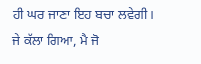ਹੀ ਘਰ ਜਾਣਾ ਇਹ ਬਚਾ ਲਵੇਗੀ। ਜੇ ਕੱਲਾ ਗਿਆ, ਮੈ ਜੋ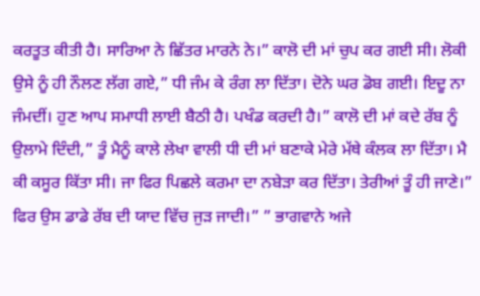ਕਰਤੂਤ ਕੀਤੀ ਹੈ। ਸਾਰਿਆ ਨੇ ਛਿੱਤਰ ਮਾਰਨੇ ਨੇ।” ਕਾਲੋ ਦੀ ਮਾਂ ਚੁਪ ਕਰ ਗਈ ਸੀ। ਲੋਕੀ ਉਸੇ ਨੂੰ ਹੀ ਨੌਲਣ ਲੱਗ ਗਏ,” ਧੀ ਜੰਮ ਕੇ ਰੰਗ ਲਾ ਦਿੱਤਾ। ਦੋਨੇ ਘਰ ਡੋਬ ਗਈ। ਇਦੂ ਨਾ ਜੰਮਦੀਂ। ਹੁਣ ਆਪ ਸਮਾਧੀ ਲਾਈ ਬੈਠੀ ਹੈ। ਪਖੰਡ ਕਰਦੀ ਹੈ।” ਕਾਲੋ ਦੀ ਮਾਂ ਕਦੇ ਰੱਬ ਨੂੰ ਉਲਾਮੇ ਦਿੰਦੀ,” ਤੂੰ ਮੈਨੂੰ ਕਾਲੇ ਲੇਖਾ ਵਾਲੀ ਧੀ ਦੀ ਮਾਂ ਬਣਾਕੇ ਮੇਰੇ ਮੱਥੇ ਕੰਲਕ ਲਾ ਦਿੱਤਾ। ਮੈ ਕੀ ਕਸੂਰ ਕਿੱਤਾ ਸੀ। ਜਾ ਫਿਰ ਪਿਛਲੇ ਕਰਮਾ ਦਾ ਨਬੇੜਾ ਕਰ ਦਿੱਤਾ। ਤੇਰੀਆਂ ਤੂੰ ਹੀ ਜਾਣੇ।” ਫਿਰ ਉਸ ਡਾਡੇ ਰੱਬ ਦੀ ਯਾਦ ਵਿੱਚ ਜੁੜ ਜਾਦੀ।” ” ਭਾਗਵਾਨੇ ਅਜੇ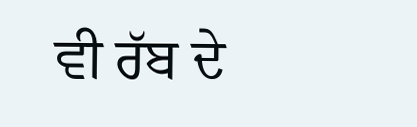ਵੀ ਰੱਬ ਦੇ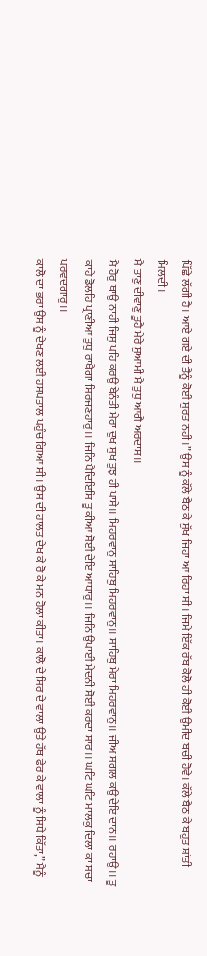ਪਿੱਛੇ ਲੱਗੀ ਹੈ। ਆਏ ਗਏ ਦੀ ਤੈਨੂੰ ਕੋਈ ਸੁਰਤ ਨਹੀ।” ਉਸ ਨੂੰ ਕੱਲੇ ਬੈਠ ਕੇ ਸੁੱਖ ਜਿਹਾ ਆ ਰਿਹਾ ਸੀ। ਜਿਮੇ ਇੱਕ ਰੱਬ ਕੋਲੋ ਹੀ ਕੋਈ ਉਮੀਦ ਬਚੀ ਹੋਵੇ। ਕੱਲੇ ਬੈਠ ਕੇ ਬਹੁਤ ਸ਼ਾਂਤੀ ਮਿਲਦੀ।
ਮੈ ਤਾਣੁ ਦੀਵਾਣੁ ਤੂਹੈ ਮੇਰੇ ਸੁਆਮੀ ਮੈ ਤੁਧੁ ਆਗੈ ਅਰਦਾਸ।।
ਮੈ ਹੋਰੁ ਥਾਉ ਨਾਹੀ ਜਿਸੁ ਪਹਿ ਕਰਉ ਬੇਨੰਤੀ ਮੇਰਾ ਦੁਖ ਸੁਖ ਤੁਝ ਹੀ ਪਾਸੇ।। ਮਿਹਰਵਾਨੁ ਸਾਹਿਬੁ ਮਿਹਰਵਾਨੁ।। ਸਾਹਿਬੁ ਮੇਰਾ ਮਿਹਰਵਾਨੁ।। ਜੀਅ ਸਗਲ ਕਉ ਦੇਇ ਦਾਨ।। ਰਹਾਉ।। ਤੂ ਕਾਹੇ ਡੋਲਹਿ ਪ੍ਰਾਣੀਆ ਤੁਧੁ ਰਾਖੈਗਾ ਸਿਰਜਣਹਾਰੁ।। ਜਿਨਿ ਪੈਦਿਇਸਿ ਤੂ ਕੀਆ ਸੋਈ ਦੇਇ ਆਧਾਰੁ।। ਜਿਨਿ ਉਪਾਈ ਮੇਦਨੀ ਸੋਈ ਕਰਦਾ ਸਾਰ।। ਘਟਿ ਘਟਿ ਮਾਲਕੁ ਦਿਲਾ ਕਾ ਸਚਾ ਪਰਵਦਗਾਰੁ।।
ਕਾਲੋ ਦਾ ਭਰਾ ਉਸ ਨੂੰ ਦੇਖਣ ਲਈ ਹਸਪਤਾਲ ਪਹੁੰਚ ਗਿਆ ਸੀ। ਉਸ ਦੀ ਹਾਲਤ ਦੇਖ ਕੇ ਰੋ ਕੇ ਮਨ ਹੋਲਾ ਕੀਤਾ। ਕਾਲੋ ਦੇ ਸਿਰ ਦੇ ਵਾਲਾ ਉਤੇ ਹੱਥ ਫੇਰ ਕੇ ਵਾਲਾ ਨੂੰ ਸਿਧੇ ਕਿੱਤਾ,” ਮੈਨੂੰ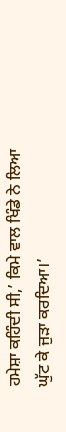ਹਮੇਸ਼ਾ ਕਹਿੰਦੀ ਸੀ,’ ਕਿਮੇ ਵਾਲ ਖਿੰਡੇ ਨੇ ਲਿਆ ਘੁੱਟ ਕੇ ਜੁੜਾ ਕਰਦਿਆ।’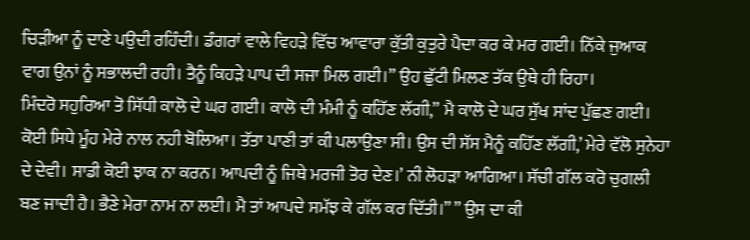ਚਿੜੀਆ ਨੂੰ ਦਾਣੇ ਪਉਦੀ ਰਹਿੰਦੀ। ਡੰਗਰਾਂ ਵਾਲੇ ਵਿਹੜੇ ਵਿੱਚ ਆਵਾਰਾ ਕੁੱਤੀ ਕੁਤੁਰੇ ਪੈਦਾ ਕਰ ਕੇ ਮਰ ਗਈ। ਨਿੱਕੇ ਜੁਆਕ ਵਾਗ ਉਨਾਂ ਨੂੰ ਸਭਾਲਦੀ ਰਹੀ। ਤੈਨੂੰ ਕਿਹੜੇ ਪਾਪ ਦੀ ਸਜਾ ਮਿਲ ਗਈ।” ਉਹ ਛੁੱਟੀ ਮਿਲਣ ਤੱਕ ਉਥੇ ਹੀ ਰਿਹਾ।
ਮਿੰਦਰੋ ਸਹੁਰਿਆ ਤੋ ਸਿੱਧੀ ਕਾਲੋ ਦੇ ਘਰ ਗਈ। ਕਾਲੋ ਦੀ ਮੰਮੀ ਨੂੰ ਕਹਿੱਣ ਲੱਗੀ,” ਮੈ ਕਾਲੋ ਦੇ ਘਰ ਸੁੱਖ ਸਾਂਦ ਪੁੱਛਣ ਗਈ। ਕੋਈ ਸਿਧੇ ਮੂੰਹ ਮੇਰੇ ਨਾਲ ਨਹੀ ਬੋਲਿਆ। ਤੱਤਾ ਪਾਣੀ ਤਾਂ ਕੀ ਪਲਾਉਣਾ ਸੀ। ਉਸ ਦੀ ਸੱਸ ਮੈਨੂੰ ਕਹਿੱਣ ਲੱਗੀ,’ ਮੇਰੇ ਵੱਲੋ ਸੁਨੇਹਾ ਦੇ ਦੇਵੀ। ਸਾਡੀ ਕੋਈ ਝਾਕ ਨਾ ਕਰਨ। ਆਪਦੀ ਨੂੰ ਜਿਥੇ ਮਰਜੀ ਤੋਰ ਦੇਣ।’ ਨੀ ਲੋਹੜਾ ਆਗਿਆ। ਸੱਚੀ ਗੱਲ ਕਰੋ ਚੁਗਲੀ ਬਣ ਜਾਦੀ ਹੈ। ਭੈਣੇ ਮੇਰਾ ਨਾਮ ਨਾ ਲਈ। ਮੈ ਤਾਂ ਆਪਦੇ ਸਮੱਝ ਕੇ ਗੱਲ ਕਰ ਦਿੱਤੀ।” ” ਉਸ ਦਾ ਕੀ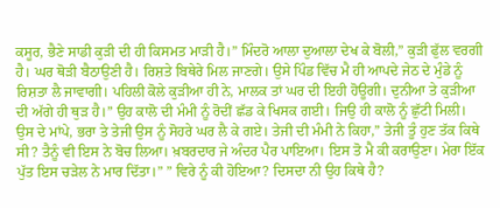ਕਸੂਰ, ਭੈਣੇ ਸਾਡੀ ਕੁੜੀ ਦੀ ਹੀ ਕਿਸਮਤ ਮਾੜੀ ਹੈ।” ਮਿੰਦਰੋ ਆਲਾ ਦੁਆਲਾ ਦੇਖ ਕੇ ਬੋਲੀ,” ਕੁੜੀ ਫੁੱਲ ਵਰਗੀ ਹੈ। ਘਰ ਥੋੜੀ ਬੈਠਾਉਣੀ ਹੈ। ਰਿਸ਼ਤੇ ਬਿਥੇਰੇ ਮਿਲ ਜਾਣਗੇ। ਉਸੇ ਪਿੰਡ ਵਿੱਚ ਮੈ ਹੀ ਆਪਦੇ ਜੇਠ ਦੇ ਮੁੰਡੇ ਨੂੰ ਰਿਸ਼ਤਾ ਲੈ ਜਾਵਾਗੀ। ਪਹਿਲੀ ਕੋਲੇ ਕੁੜੀਆ ਹੀ ਨੇ, ਮਾਲਕ ਤਾਂ ਘਰ ਦੀ ਇਹੀ ਹੋਊਗੀ। ਦੁਨੀਆ ਤੇ ਕੁੜੀਆ ਦੀ ਅੱਗੇ ਹੀ ਥੁੜ ਹੈ।” ਉਹ ਕਾਲੋ ਦੀ ਮੰਮੀ ਨੂੰ ਰੋਦੀਂ ਛੱਡ ਕੇ ਖਿਸਕ ਗਈ। ਜਿਉ ਹੀ ਕਾਲੋ ਨੂੰ ਛੁੱਟੀ ਮਿਲੀ। ਉਸ ਦੇ ਮਾਂਪੇ, ਭਰਾ ਤੇ ਤੇਜੀ ਉਸ ਨੂੰ ਸੋਹਰੇ ਘਰ ਲੈ ਕੇ ਗਏ। ਤੇਜੀ ਦੀ ਮੰਮੀ ਨੇ ਕਿਹਾ,” ਤੇਜੀ ਤੂੰ ਹੁਣ ਤੱਕ ਕਿਥੇ ਸੀ? ਤੈਨੂੰ ਵੀ ਇਸ ਨੇ ਬੋਚ ਲਿਆ। ਖ਼ਬਰਦਾਰ ਜੇ ਅੰਦਰ ਪੈਰ ਪਾਇਆ। ਇਸ ਤੋ ਮੈ ਕੀ ਕਰਾਉਣਾ। ਮੇਰਾ ਇੱਕ ਪੁੱਤ ਇਸ ਚੜੇਲ ਨੇ ਮਾਰ ਦਿੱਤਾ।” ” ਵਿਰੇ ਨੂੰ ਕੀ ਹੋਇਆ? ਦਿਸਦਾ ਨੀ ਉਹ ਕਿਥੇ ਹੈ?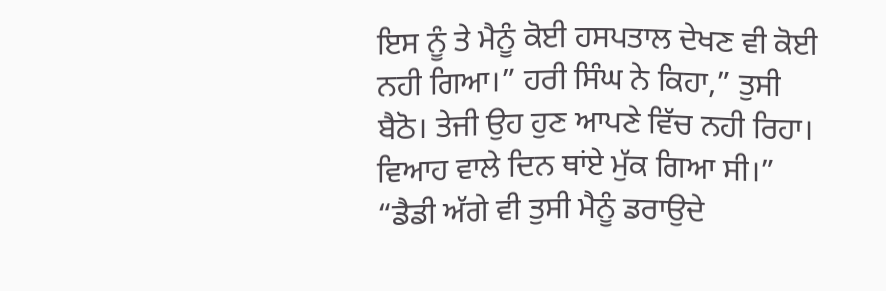ਇਸ ਨੂੰ ਤੇ ਮੈਨੂੰ ਕੋਈ ਹਸਪਤਾਲ ਦੇਖਣ ਵੀ ਕੋਈ ਨਹੀ ਗਿਆ।” ਹਰੀ ਸਿੰਘ ਨੇ ਕਿਹਾ,” ਤੁਸੀ ਬੈਠੋ। ਤੇਜੀ ਉਹ ਹੁਣ ਆਪਣੇ ਵਿੱਚ ਨਹੀ ਰਿਹਾ। ਵਿਆਹ ਵਾਲੇ ਦਿਨ ਥਾਂਏ ਮੁੱਕ ਗਿਆ ਸੀ।” “ਡੈਡੀ ਅੱਗੇ ਵੀ ਤੁਸੀ ਮੈਨੂੰ ਡਰਾਉਦੇ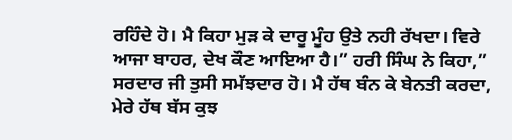ਰਹਿੰਦੇ ਹੋ। ਮੈ ਕਿਹਾ ਮੁੜ ਕੇ ਦਾਰੂ ਮੂੰਹ ਉਤੇ ਨਹੀ ਰੱਖਦਾ। ਵਿਰੇ ਆਜਾ ਬਾਹਰ, ਦੇਖ ਕੌਣ ਆਇਆ ਹੈ।” ਹਰੀ ਸਿੰਘ ਨੇ ਕਿਹਾ,” ਸਰਦਾਰ ਜੀ ਤੁਸੀ ਸਮੱਝਦਾਰ ਹੋ। ਮੈ ਹੱਥ ਬੰਨ ਕੇ ਬੇਨਤੀ ਕਰਦਾ, ਮੇਰੇ ਹੱਥ ਬੱਸ ਕੁਝ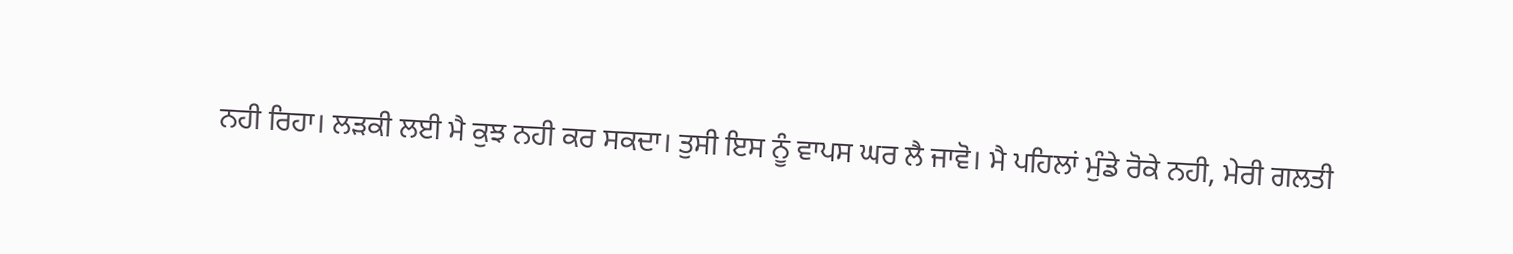ਨਹੀ ਰਿਹਾ। ਲੜਕੀ ਲਈ ਮੈ ਕੁਝ ਨਹੀ ਕਰ ਸਕਦਾ। ਤੁਸੀ ਇਸ ਨੂੰ ਵਾਪਸ ਘਰ ਲੈ ਜਾਵੋ। ਮੈ ਪਹਿਲਾਂ ਮੁੰਡੇ ਰੋਕੇ ਨਹੀ, ਮੇਰੀ ਗਲਤੀ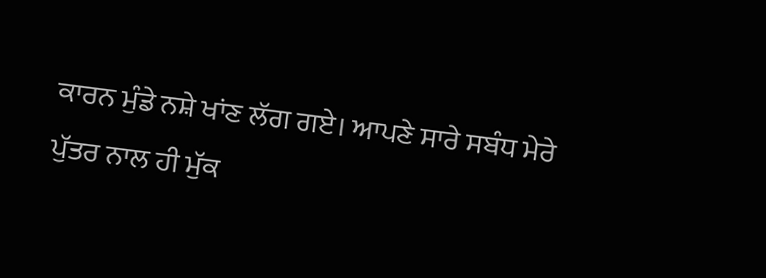ਕਾਰਨ ਮੁੰਡੇ ਨਸ਼ੇ ਖਾਂਣ ਲੱਗ ਗਏ। ਆਪਣੇ ਸਾਰੇ ਸਬੰਧ ਮੇਰੇ ਪੁੱਤਰ ਨਾਲ ਹੀ ਮੁੱਕ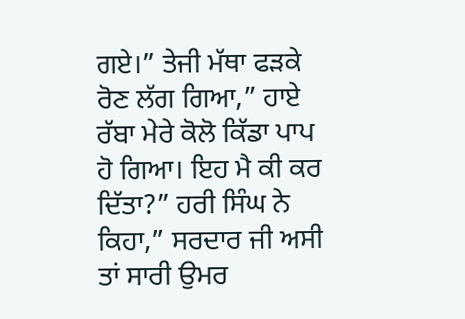ਗਏ।” ਤੇਜੀ ਮੱਥਾ ਫੜਕੇ ਰੋਣ ਲੱਗ ਗਿਆ,” ਹਾਏ ਰੱਬਾ ਮੇਰੇ ਕੋਲੋ ਕਿੱਡਾ ਪਾਪ ਹੋ ਗਿਆ। ਇਹ ਮੈ ਕੀ ਕਰ ਦਿੱਤਾ?” ਹਰੀ ਸਿੰਘ ਨੇ ਕਿਹਾ,” ਸਰਦਾਰ ਜੀ ਅਸੀ ਤਾਂ ਸਾਰੀ ਉਮਰ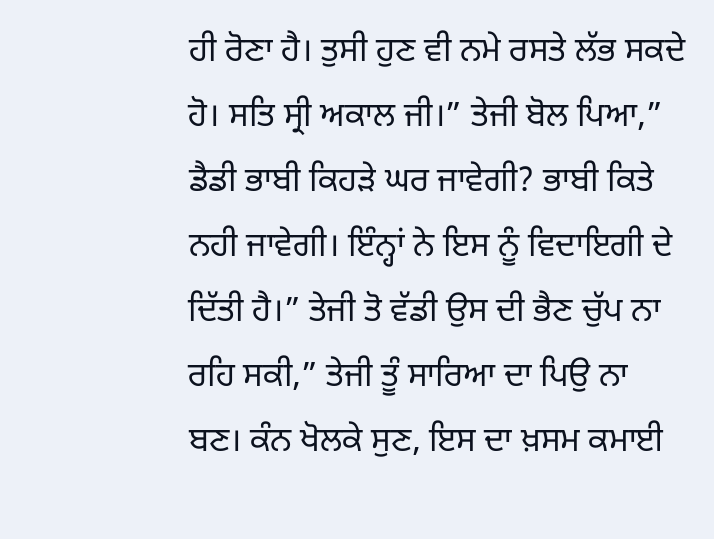ਹੀ ਰੋਣਾ ਹੈ। ਤੁਸੀ ਹੁਣ ਵੀ ਨਮੇ ਰਸਤੇ ਲੱਭ ਸਕਦੇ ਹੋ। ਸਤਿ ਸ੍ਰੀ ਅਕਾਲ ਜੀ।” ਤੇਜੀ ਬੋਲ ਪਿਆ,” ਡੈਡੀ ਭਾਬੀ ਕਿਹੜੇ ਘਰ ਜਾਵੇਗੀ? ਭਾਬੀ ਕਿਤੇ ਨਹੀ ਜਾਵੇਗੀ। ਇੰਨ੍ਹਾਂ ਨੇ ਇਸ ਨੂੰ ਵਿਦਾਇਗੀ ਦੇ ਦਿੱਤੀ ਹੈ।” ਤੇਜੀ ਤੋ ਵੱਡੀ ਉਸ ਦੀ ਭੈਣ ਚੁੱਪ ਨਾ ਰਹਿ ਸਕੀ,” ਤੇਜੀ ਤੂੰ ਸਾਰਿਆ ਦਾ ਪਿਉ ਨਾ ਬਣ। ਕੰਨ ਖੋਲਕੇ ਸੁਣ, ਇਸ ਦਾ ਖ਼ਸਮ ਕਮਾਈ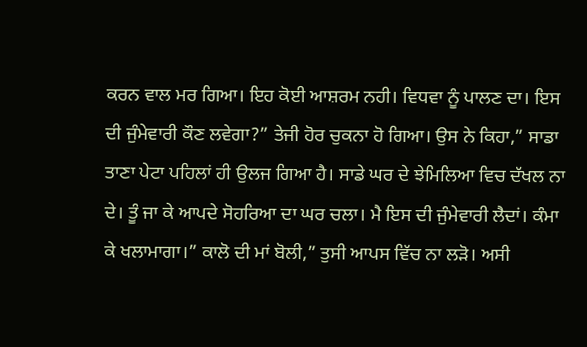ਕਰਨ ਵਾਲ ਮਰ ਗਿਆ। ਇਹ ਕੋਈ ਆਸ਼ਰਮ ਨਹੀ। ਵਿਧਵਾ ਨੂੰ ਪਾਲਣ ਦਾ। ਇਸ ਦੀ ਜੁੰਮੇਵਾਰੀ ਕੌਣ ਲਵੇਗਾ?” ਤੇਜੀ ਹੋਰ ਚੁਕਨਾ ਹੋ ਗਿਆ। ਉਸ ਨੇ ਕਿਹਾ,” ਸਾਡਾ ਤਾਣਾ ਪੇਟਾ ਪਹਿਲਾਂ ਹੀ ਉਲਜ ਗਿਆ ਹੈ। ਸਾਡੇ ਘਰ ਦੇ ਝੇਮਿਲਿਆ ਵਿਚ ਦੱਖਲ ਨਾ ਦੇ। ਤੂੰ ਜਾ ਕੇ ਆਪਦੇ ਸੋਹਰਿਆ ਦਾ ਘਰ ਚਲਾ। ਮੈ ਇਸ ਦੀ ਜੁੰਮੇਵਾਰੀ ਲੈਦਾਂ। ਕੰਮਾ ਕੇ ਖਲਾਮਾਗਾ।” ਕਾਲੋ ਦੀ ਮਾਂ ਬੋਲੀ,” ਤੁਸੀ ਆਪਸ ਵਿੱਚ ਨਾ ਲੜੋ। ਅਸੀ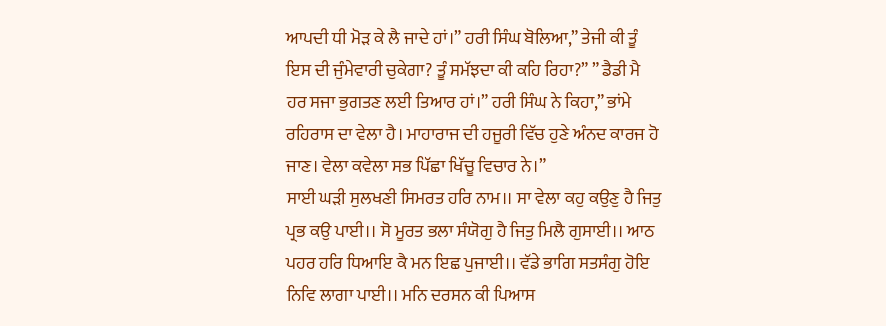ਆਪਦੀ ਧੀ ਮੋੜ ਕੇ ਲੈ ਜਾਦੇ ਹਾਂ।” ਹਰੀ ਸਿੰਘ ਬੋਲਿਆ,” ਤੇਜੀ ਕੀ ਤੂੰ ਇਸ ਦੀ ਜੁੰਮੇਵਾਰੀ ਚੁਕੇਗਾ? ਤੂੰ ਸਮੱਝਦਾ ਕੀ ਕਹਿ ਰਿਹਾ?” ” ਡੈਡੀ ਮੈ ਹਰ ਸਜਾ ਭੁਗਤਣ ਲਈ ਤਿਆਰ ਹਾਂ।” ਹਰੀ ਸਿੰਘ ਨੇ ਕਿਹਾ,” ਭਾਂਮੇ ਰਹਿਰਾਸ ਦਾ ਵੇਲਾ ਹੈ। ਮਾਹਾਰਾਜ ਦੀ ਹਜੂਰੀ ਵਿੱਚ ਹੁਣੇ ਅੰਨਦ ਕਾਰਜ ਹੋ ਜਾਣ। ਵੇਲਾ ਕਵੇਲਾ ਸਭ ਪਿੱਛਾ ਖਿੱਚੂ ਵਿਚਾਰ ਨੇ।”
ਸਾਈ ਘੜੀ ਸੁਲਖਣੀ ਸਿਮਰਤ ਹਰਿ ਨਾਮ।। ਸਾ ਵੇਲਾ ਕਹੁ ਕਉਣੁ ਹੈ ਜਿਤੁ ਪ੍ਰਭ ਕਉ ਪਾਈ।। ਸੋ ਮੂਰਤ ਭਲਾ ਸੰਯੋਗੁ ਹੈ ਜਿਤੁ ਮਿਲੈ ਗੁਸਾਈ।। ਆਠ ਪਹਰ ਹਰਿ ਧਿਆਇ ਕੈ ਮਨ ਇਛ ਪੁਜਾਈ।। ਵੱਡੇ ਭਾਗਿ ਸਤਸੰਗੁ ਹੋਇ ਨਿਵਿ ਲਾਗਾ ਪਾਈ।। ਮਨਿ ਦਰਸਨ ਕੀ ਪਿਆਸ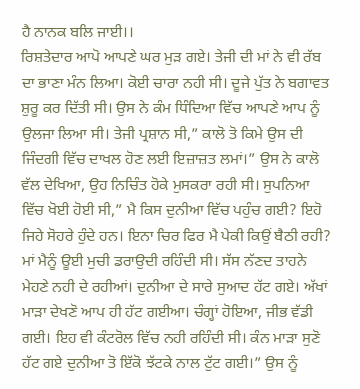ਹੈ ਨਾਨਕ ਬਲਿ ਜਾਈ।।
ਰਿਸ਼ਤੇਦਾਰ ਆਪੋ ਆਪਣੇ ਘਰ ਮੁੜ ਗਏ। ਤੇਜੀ ਦੀ ਮਾਂ ਨੇ ਵੀ ਰੱਬ ਦਾ ਭਾਣਾ ਮੰਨ ਲਿਆ। ਕੋਈ ਚਾਰਾ ਨਹੀ ਸੀ। ਦੂਜੇ ਪੁੱਤ ਨੇ ਬਗਾਵਤ ਸ਼ੁਰੂ ਕਰ ਦਿੱਤੀ ਸੀ। ਉਸ ਨੇ ਕੰਮ ਧਿੰਦਿਆ ਵਿੱਚ ਆਪਣੇ ਆਪ ਨੂੰ ਉਲਜਾ ਲਿਆ ਸੀ। ਤੇਜੀ ਪ੍ਰਸ਼ਾਨ ਸੀ,” ਕਾਲੋ ਤੋ ਕਿਮੇ ਉਸ ਦੀ ਜਿੰਦਗੀ ਵਿੱਚ ਦਾਖਲ ਹੋਣ ਲਈ ਇਜ਼ਾਜ਼ਤ ਲਮਾਂ।” ਉਸ ਨੇ ਕਾਲੋ ਵੱਲ ਦੇਖਿਆ, ਉਹ ਨਿਚਿੰਤ ਹੋਕੇ ਮੁਸਕਰਾ ਰਹੀ ਸੀ। ਸੁਪਨਿਆ ਵਿੱਚ ਖੋਈ ਹੋਈ ਸੀ,” ਮੈ ਕਿਸ ਦੁਨੀਆ ਵਿੱਚ ਪਹੁੰਚ ਗਈ? ਇਹੋ ਜਿਹੇ ਸੋਹਰੇ ਹੁੰਦੇ ਹਨ। ਇਨਾ ਚਿਰ ਫਿਰ ਮੈ ਪੇਕੀ ਕਿਉਂ ਬੈਠੀ ਰਹੀ? ਮਾਂ ਮੈਨੂੰ ਊਈ ਮੁਚੀ ਡਰਾਉਦੀ ਰਹਿੰਦੀ ਸੀ। ਸੱਸ ਨੱਣਦ ਤਾਹਨੇ ਮੇਹਣੇ ਨਹੀ ਦੇ ਰਹੀਆਂ। ਦੁਨੀਆ ਦੇ ਸਾਰੇ ਸੁਆਦ ਹੱਟ ਗਏ। ਅੱਖਾਂ ਮਾੜਾ ਦੇਖਣੋ ਆਪ ਹੀ ਹੱਟ ਗਈਆ। ਚੰਗ੍ਹਾਂ ਹੋਇਆ, ਜੀਭ ਵੱਡੀ ਗਈ। ਇਹ ਵੀ ਕੰਟਰੋਲ ਵਿੱਚ ਨਹੀ ਰਹਿੰਦੀ ਸੀ। ਕੰਨ ਮਾੜਾ ਸੁਣੋ ਹੱਟ ਗਏ ਦੁਨੀਆ ਤੋ ਇੱਕੋ ਝੱਟਕੇ ਨਾਲ ਟੁੱਟ ਗਈ।” ਉਸ ਨੂੰ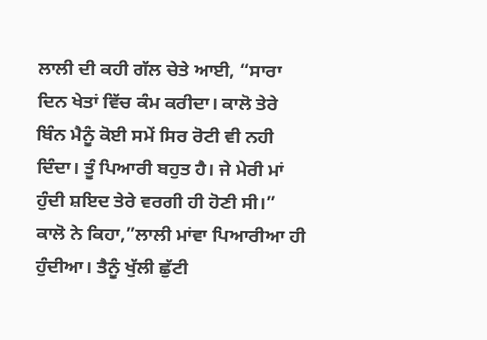ਲਾਲੀ ਦੀ ਕਹੀ ਗੱਲ ਚੇਤੇ ਆਈ, “ਸਾਰਾ ਦਿਨ ਖੇਤਾਂ ਵਿੱਚ ਕੰਮ ਕਰੀਦਾ। ਕਾਲੋ ਤੇਰੇ ਬਿੰਨ ਮੈਨੂੰ ਕੋਈ ਸਮੇਂ ਸਿਰ ਰੋਟੀ ਵੀ ਨਹੀ ਦਿੰਦਾ। ਤੂੰ ਪਿਆਰੀ ਬਹੁਤ ਹੈ। ਜੇ ਮੇਰੀ ਮਾਂ ਹੁੰਦੀ ਸ਼ਇਦ ਤੇਰੇ ਵਰਗੀ ਹੀ ਹੋਣੀ ਸੀ।” ਕਾਲੋ ਨੇ ਕਿਹਾ,”ਲਾਲੀ ਮਾਂਵਾ ਪਿਆਰੀਆ ਹੀ ਹੁੰਦੀਆ। ਤੈਨੂੰ ਖੁੱਲੀ ਛੁੱਟੀ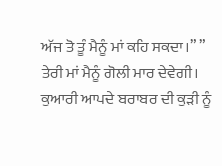ਅੱਜ ਤੋ ਤੂੰ ਮੈਨੂੰ ਮਾਂ ਕਹਿ ਸਕਦਾ।” ” ਤੇਰੀ ਮਾਂ ਮੈਨੂੰ ਗੋਲੀ ਮਾਰ ਦੇਵੇਗੀ। ਕੁਆਰੀ ਆਪਦੇ ਬਰਾਬਰ ਦੀ ਕੁੜੀ ਨੂੰ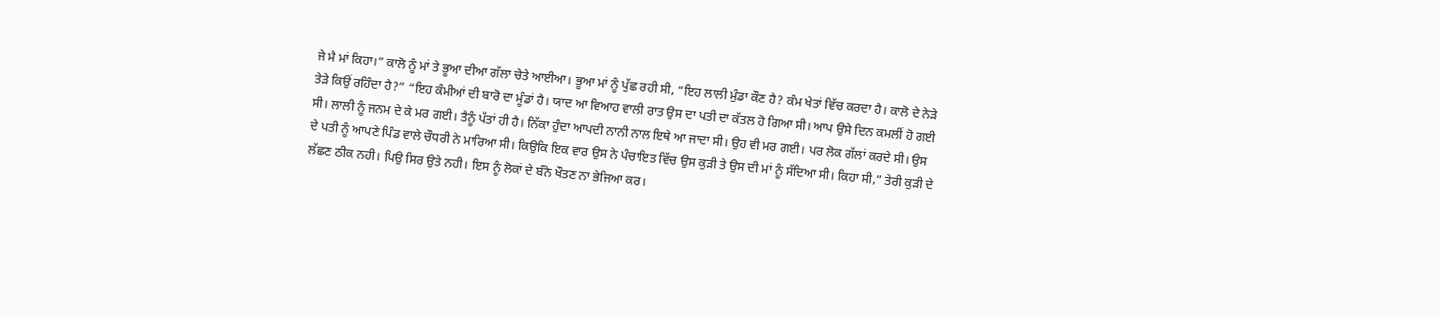ਜੇ ਮੈ ਮਾਂ ਕਿਹਾ।” ਕਾਲੋ ਨੂੰ ਮਾਂ ਤੇ ਭੂਆ ਦੀਆ ਗੱਲਾ ਚੇਤੇ ਆਈਆ। ਭੂਆ ਮਾਂ ਨੂੰ ਪੁੱਛ ਰਹੀ ਸੀ, “ਇਹ ਲਾਲੀ ਮੁੰਡਾ ਕੌਣ ਹੈ? ਕੰਮ ਖੇਤਾਂ ਵਿੱਚ ਕਰਦਾ ਹੈ। ਕਾਲੋ ਦੇ ਨੇੜੇ ਤੇੜੇ ਕਿਉਂ ਰਹਿੰਦਾ ਹੈ?” “ਇਹ ਕੰਮੀਆਂ ਦੀ ਬਾਰੋ ਦਾ ਮੂੰਡਾਂ ਹੈ। ਯਾਦ ਆ ਵਿਆਹ ਵਾਲੀ ਰਾਤ ਉਸ ਦਾ ਪਤੀ ਦਾ ਕੱਤਲ ਹੋ ਗਿਆ ਸੀ। ਆਪ ਉਸੇ ਦਿਨ ਕਮਲੀਂ ਹੋ ਗਈ ਸੀ। ਲਾਲੀ ਨੂੰ ਜਨਮ ਦੇ ਕੇ ਮਰ ਗਈ। ਤੈਨੂੰ ਪੱਤਾਂ ਹੀ ਹੈ। ਨਿੱਕਾ ਹੁੰਦਾ ਆਪਦੀ ਨਾਨੀ ਨਾਲ ਇਥੇ ਆ ਜਾਦਾ ਸੀ। ਉਹ ਵੀ ਮਰ ਗਈ। ਪਰ ਲੋਕ ਗੱਲਾਂ ਕਰਦੇ ਸੀ। ਉਸ ਦੇ ਪਤੀ ਨੂੰ ਆਪਣੇ ਪਿੰਡ ਵਾਲੇ ਚੌਧਰੀ ਨੇ ਮਾਰਿਆ ਸੀ। ਕਿਉਕਿ ਇਕ ਵਾਰ ਉਸ ਨੇ ਪੰਚਾਇਤ ਵਿੱਚ ਉਸ ਕੁੜੀ ਤੇ ਉਸ ਦੀ ਮਾਂ ਨੂੰ ਸੱਦਿਆ ਸੀ। ਕਿਹਾ ਸੀ,” ਤੇਰੀ ਕੁੜੀ ਦੇ ਲੱਛਣ ਠੀਕ ਨਹੀ। ਪਿਉ ਸਿਰ ਉਤੇ ਨਹੀ। ਇਸ ਨੂੰ ਲੋਕਾਂ ਦੇ ਬੰਨੇ ਖੌਤਣ ਨਾ ਭੇਜਿਆ ਕਰ।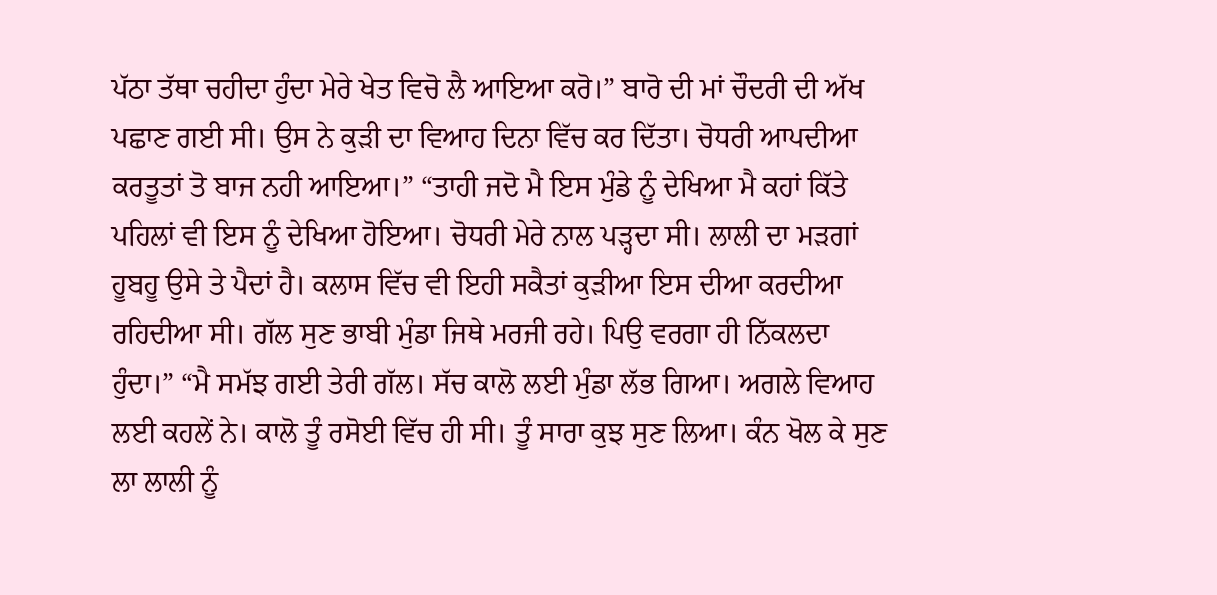ਪੱਠਾ ਤੱਥਾ ਚਹੀਦਾ ਹੁੰਦਾ ਮੇਰੇ ਖੇਤ ਵਿਚੋ ਲੈ ਆਇਆ ਕਰੋ।” ਬਾਰੋ ਦੀ ਮਾਂ ਚੌਦਰੀ ਦੀ ਅੱਖ ਪਛਾਣ ਗਈ ਸੀ। ਉਸ ਨੇ ਕੁੜੀ ਦਾ ਵਿਆਹ ਦਿਨਾ ਵਿੱਚ ਕਰ ਦਿੱਤਾ। ਚੋਧਰੀ ਆਪਦੀਆ ਕਰਤੂਤਾਂ ਤੋ ਬਾਜ ਨਹੀ ਆਇਆ।” “ਤਾਹੀ ਜਦੋ ਮੈ ਇਸ ਮੁੰਡੇ ਨੂੰ ਦੇਖਿਆ ਮੈ ਕਹਾਂ ਕਿੱਤੇ ਪਹਿਲਾਂ ਵੀ ਇਸ ਨੂੰ ਦੇਖਿਆ ਹੋਇਆ। ਚੋਧਰੀ ਮੇਰੇ ਨਾਲ ਪੜ੍ਹਦਾ ਸੀ। ਲਾਲੀ ਦਾ ਮੜਗਾਂ ਹੂਬਹੂ ਉਸੇ ਤੇ ਪੈਦਾਂ ਹੈ। ਕਲਾਸ ਵਿੱਚ ਵੀ ਇਹੀ ਸਕੈਤਾਂ ਕੁੜੀਆ ਇਸ ਦੀਆ ਕਰਦੀਆ ਰਹਿਦੀਆ ਸੀ। ਗੱਲ ਸੁਣ ਭਾਬੀ ਮੁੰਡਾ ਜਿਥੇ ਮਰਜੀ ਰਹੇ। ਪਿਉ ਵਰਗਾ ਹੀ ਨਿੱਕਲਦਾ ਹੁੰਦਾ।” “ਮੈ ਸਮੱਝ ਗਈ ਤੇਰੀ ਗੱਲ। ਸੱਚ ਕਾਲੋ ਲਈ ਮੁੰਡਾ ਲੱਭ ਗਿਆ। ਅਗਲੇ ਵਿਆਹ ਲਈ ਕਹਲੇਂ ਨੇ। ਕਾਲੋ ਤੂੰ ਰਸੋਈ ਵਿੱਚ ਹੀ ਸੀ। ਤੂੰ ਸਾਰਾ ਕੁਝ ਸੁਣ ਲਿਆ। ਕੰਨ ਖੋਲ ਕੇ ਸੁਣ ਲਾ ਲਾਲੀ ਨੂੰ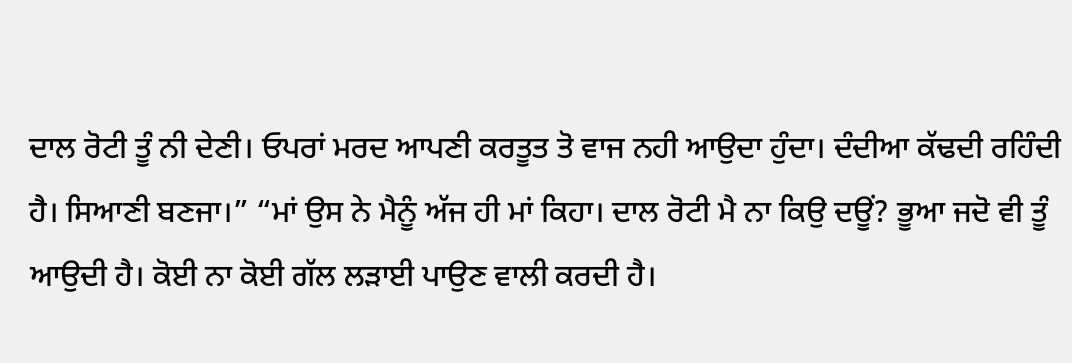ਦਾਲ ਰੋਟੀ ਤੂੰ ਨੀ ਦੇਣੀ। ਓਪਰਾਂ ਮਰਦ ਆਪਣੀ ਕਰਤੂਤ ਤੋ ਵਾਜ ਨਹੀ ਆਉਦਾ ਹੁੰਦਾ। ਦੰਦੀਆ ਕੱਢਦੀ ਰਹਿੰਦੀ ਹੈ। ਸਿਆਣੀ ਬਣਜਾ।” “ਮਾਂ ਉਸ ਨੇ ਮੈਨੂੰ ਅੱਜ ਹੀ ਮਾਂ ਕਿਹਾ। ਦਾਲ ਰੋਟੀ ਮੈ ਨਾ ਕਿਉ ਦਊਂ? ਭੂਆ ਜਦੋ ਵੀ ਤੂੰ ਆਉਦੀ ਹੈ। ਕੋਈ ਨਾ ਕੋਈ ਗੱਲ ਲੜਾਈ ਪਾਉਣ ਵਾਲੀ ਕਰਦੀ ਹੈ।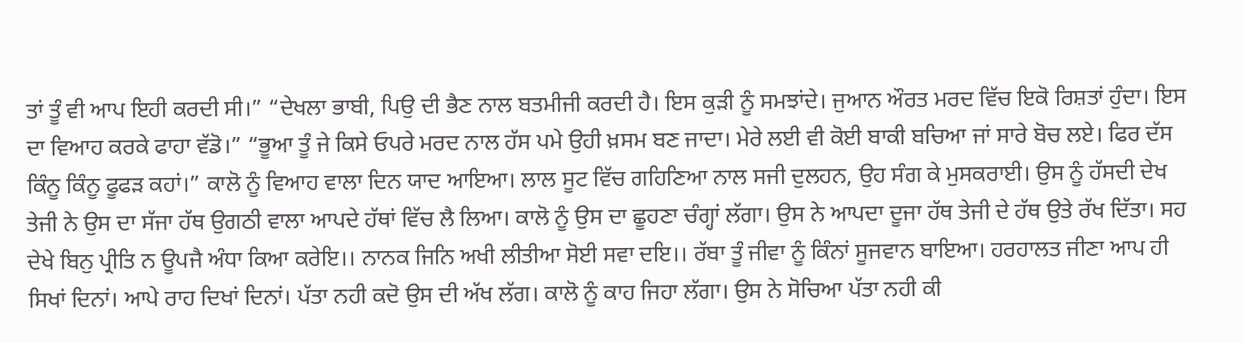ਤਾਂ ਤੂੰ ਵੀ ਆਪ ਇਹੀ ਕਰਦੀ ਸੀ।” “ਦੇਖਲਾ ਭਾਬੀ, ਪਿਉ ਦੀ ਭੈਣ ਨਾਲ ਬਤਮੀਜੀ ਕਰਦੀ ਹੈ। ਇਸ ਕੁੜੀ ਨੂੰ ਸਮਝਾਂਦੇ। ਜੁਆਨ ਔਰਤ ਮਰਦ ਵਿੱਚ ਇਕੋ ਰਿਸ਼ਤਾਂ ਹੁੰਦਾ। ਇਸ ਦਾ ਵਿਆਹ ਕਰਕੇ ਫਾਹਾ ਵੱਡੋ।” “ਭੂਆ ਤੂੰ ਜੇ ਕਿਸੇ ਓਪਰੇ ਮਰਦ ਨਾਲ ਹੱਸ ਪਮੇ ਉਹੀ ਖ਼ਸਮ ਬਣ ਜਾਦਾ। ਮੇਰੇ ਲਈ ਵੀ ਕੋਈ ਬਾਕੀ ਬਚਿਆ ਜਾਂ ਸਾਰੇ ਬੋਚ ਲਏ। ਫਿਰ ਦੱਸ ਕਿੰਨੂ ਕਿੰਨੂ ਫੂਫੜ ਕਹਾਂ।” ਕਾਲੋ ਨੂੰ ਵਿਆਹ ਵਾਲਾ ਦਿਨ ਯਾਦ ਆਇਆ। ਲਾਲ ਸੂਟ ਵਿੱਚ ਗਹਿਣਿਆ ਨਾਲ ਸਜੀ ਦੁਲਹਨ, ਉਹ ਸੰਗ ਕੇ ਮੁਸਕਰਾਈ। ਉਸ ਨੂੰ ਹੱਸਦੀ ਦੇਖ ਤੇਜੀ ਨੇ ਉਸ ਦਾ ਸੱਜਾ ਹੱਥ ਉਗਠੀ ਵਾਲਾ ਆਪਦੇ ਹੱਥਾਂ ਵਿੱਚ ਲੈ ਲਿਆ। ਕਾਲੋ ਨੂੰ ਉਸ ਦਾ ਛੂਹਣਾ ਚੰਗ੍ਹਾਂ ਲੱਗਾ। ਉਸ ਨੇ ਆਪਦਾ ਦੂਜਾ ਹੱਥ ਤੇਜੀ ਦੇ ਹੱਥ ਉਤੇ ਰੱਖ ਦਿੱਤਾ। ਸਹ ਦੇਖੇ ਬਿਨੁ ਪ੍ਰੀਤਿ ਨ ਊਪਜੈ ਅੰਧਾ ਕਿਆ ਕਰੇਇ।। ਨਾਨਕ ਜਿਨਿ ਅਖੀ ਲੀਤੀਆ ਸੋਈ ਸਵਾ ਦਇ।। ਰੱਬਾ ਤੂੰ ਜੀਵਾ ਨੂੰ ਕਿੰਨਾਂ ਸੂਜਵਾਨ ਬਾਇਆ। ਹਰਹਾਲਤ ਜੀਣਾ ਆਪ ਹੀ ਸਿਖਾਂ ਦਿਨਾਂ। ਆਪੇ ਰਾਹ ਦਿਖਾਂ ਦਿਨਾਂ। ਪੱਤਾ ਨਹੀ ਕਦੋ ਉਸ ਦੀ ਅੱਖ ਲੱਗ। ਕਾਲੋ ਨੂੰ ਕਾਹ ਜਿਹਾ ਲੱਗਾ। ਉਸ ਨੇ ਸੋਚਿਆ ਪੱਤਾ ਨਹੀ ਕੀ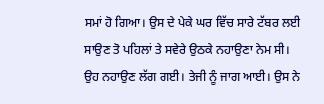ਸਮਾਂ ਹੋ ਗਿਆ। ਉਸ ਦੇ ਪੇਕੇ ਘਰ ਵਿੱਚ ਸਾਰੇ ਟੱਬਰ ਲਈ ਸਾਉਣ ਤੋ ਪਹਿਲਾਂ ਤੇ ਸਵੇਰੇ ਉਠਕੇ ਨਹਾਉਣਾ ਨੇਮ ਸੀ। ਉਹ ਨਹਾਉਣ ਲੱਗ ਗਈ। ਤੇਜੀ ਨੂੰ ਜਾਗ ਆਈ। ਉਸ ਨੇ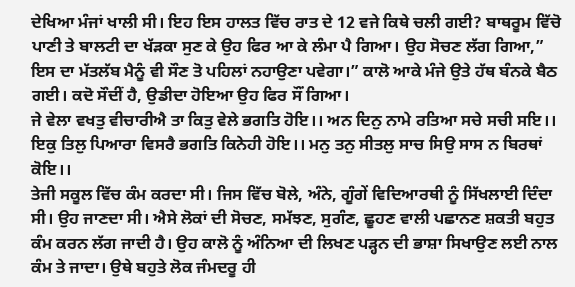ਦੇਖਿਆ ਮੰਜਾਂ ਖਾਲੀ ਸੀ। ਇਹ ਇਸ ਹਾਲਤ ਵਿੱਚ ਰਾਤ ਦੇ 12 ਵਜੇ ਕਿਥੇ ਚਲੀ ਗਈ? ਬਾਥਰੂਮ ਵਿੱਚੋ ਪਾਣੀ ਤੇ ਬਾਲਟੀ ਦਾ ਖੱੜਕਾ ਸੁਣ ਕੇ ਉਹ ਫਿਰ ਆ ਕੇ ਲੰਮਾ ਪੈ ਗਿਆ। ਉਹ ਸੋਚਣ ਲੱਗ ਗਿਆ,” ਇਸ ਦਾ ਮੱਤਲੱਬ ਮੈਨੂੰ ਵੀ ਸੌਣ ਤੋ ਪਹਿਲਾਂ ਨਹਾਉਣਾ ਪਵੇਗਾ।” ਕਾਲੋ ਆਕੇ ਮੰਜੇ ਉਤੇ ਹੱਥ ਬੰਨਕੇ ਬੈਠ ਗਈ। ਕਦੋ ਸੌਦੀਂ ਹੈ, ਉਡੀਦਾ ਹੋਇਆ ਉਹ ਫਿਰ ਸੌਂ ਗਿਆ।
ਜੇ ਵੇਲਾ ਵਖਤੁ ਵੀਚਾਰੀਐ ਤਾ ਕਿਤੁ ਵੇਲੇ ਭਗਤਿ ਹੋਇ।। ਅਨ ਦਿਨੁ ਨਾਮੇ ਰਤਿਆ ਸਚੇ ਸਚੀ ਸਇ।। ਇਕੁ ਤਿਲੁ ਪਿਆਰਾ ਵਿਸਰੈ ਭਗਤਿ ਕਿਨੇਹੀ ਹੋਇ।। ਮਨੁ ਤਨੁ ਸੀਤਲੁ ਸਾਚ ਸਿਉ ਸਾਸ ਨ ਬਿਰਥਾਂ ਕੋਇ।।
ਤੇਜੀ ਸਕੂਲ ਵਿੱਚ ਕੰਮ ਕਰਦਾ ਸੀ। ਜਿਸ ਵਿੱਚ ਬੋਲੇ, ਅੰਨੇ, ਗੂੰਗੇਂ ਵਿਦਿਆਰਥੀ ਨੂੰ ਸਿੱਖਲਾਈ ਦਿੰਦਾ ਸੀ। ਉਹ ਜਾਣਦਾ ਸੀ। ਐਸੇ ਲੋਕਾਂ ਦੀ ਸੋਚਣ, ਸਮੱਝਣ, ਸੁਗੰਣ, ਛੂਹਣ ਵਾਲੀ ਪਛਾਨਣ ਸ਼ਕਤੀ ਬਹੁਤ ਕੰਮ ਕਰਨ ਲੱਗ ਜਾਦੀ ਹੈ। ਉਹ ਕਾਲੋ ਨੂੰ ਅੰਨਿਆ ਦੀ ਲਿਖਣ ਪੜ੍ਹਨ ਦੀ ਭਾਸ਼ਾ ਸਿਖਾਉਣ ਲਈ ਨਾਲ ਕੰਮ ਤੇ ਜਾਦਾ। ਉਥੇ ਬਹੁਤੇ ਲੋਕ ਜੰਮਦਰੂ ਹੀ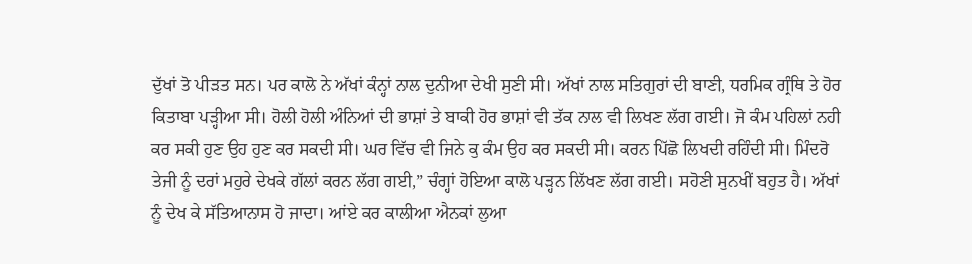ਦੁੱਖਾਂ ਤੋ ਪੀੜਤ ਸਨ। ਪਰ ਕਾਲੋ ਨੇ ਅੱਖਾਂ ਕੰਨ੍ਹਾਂ ਨਾਲ ਦੁਨੀਆ ਦੇਖੀ ਸੁਣੀ ਸੀ। ਅੱਖਾਂ ਨਾਲ ਸਤਿਗੁਰਾਂ ਦੀ ਬਾਣੀ, ਧਰਮਿਕ ਗ੍ਰੰਥਿ ਤੇ ਹੋਰ ਕਿਤਾਬਾ ਪੜ੍ਹੀਆ ਸੀ। ਹੋਲੀ ਹੋਲੀ ਅੰਨਿਆਂ ਦੀ ਭਾਸ਼ਾਂ ਤੇ ਬਾਕੀ ਹੋਰ ਭਾਸ਼ਾਂ ਵੀ ਤੱਕ ਨਾਲ ਵੀ ਲਿਖਣ ਲੱਗ ਗਈ। ਜੋ ਕੰਮ ਪਹਿਲਾਂ ਨਹੀ ਕਰ ਸਕੀ ਹੁਣ ਉਹ ਹੁਣ ਕਰ ਸਕਦੀ ਸੀ। ਘਰ ਵਿੱਚ ਵੀ ਜਿਨੇ ਕੁ ਕੰਮ ਉਹ ਕਰ ਸਕਦੀ ਸੀ। ਕਰਨ ਪਿੱਛੋ ਲਿਖਦੀ ਰਹਿੰਦੀ ਸੀ। ਮਿੰਦਰੋ ਤੇਜੀ ਨੂੰ ਦਰਾਂ ਮਹੁਰੇ ਦੇਖਕੇ ਗੱਲਾਂ ਕਰਨ ਲੱਗ ਗਈ,” ਚੰਗ੍ਹਾਂ ਹੋਇਆ ਕਾਲੋ ਪੜ੍ਹਨ ਲਿੱਖਣ ਲੱਗ ਗਈ। ਸਹੋਣੀ ਸੁਨਖੀਂ ਬਹੁਤ ਹੈ। ਅੱਖਾਂ ਨੂੰ ਦੇਖ ਕੇ ਸੱਤਿਆਨਾਸ ਹੋ ਜਾਦਾ। ਆਂਏ ਕਰ ਕਾਲੀਆ ਐਨਕਾਂ ਲੁਆ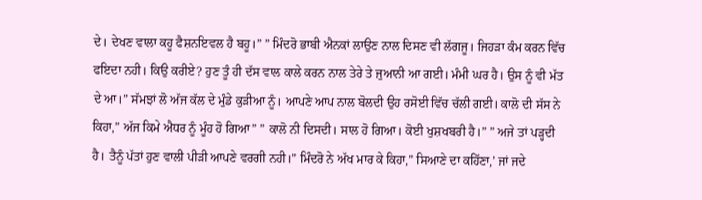ਦੇ। ਦੇਖਣ ਵਾਲਾ ਕਹੂ ਫੈਸ਼ਨਇਵਲ ਹੈ ਬਹੂ।” ” ਮਿੰਦਰੋ ਭਾਬੀ ਐਨਕਾਂ ਲਾਉਣ ਨਾਲ ਦਿਸਣ ਵੀ ਲੱਗਜੂ। ਜਿਹੜਾ ਕੰਮ ਕਰਨ ਵਿੱਚ ਫਇਦਾ ਨਹੀ। ਕਿਉ ਕਰੀਏ? ਹੁਣ ਤੂੰ ਹੀ ਦੱਸ ਵਾਲ ਕਾਲੇ ਕਰਨ ਨਾਲ ਤੇਰੇ ਤੇ ਜੁਆਨੀ ਆ ਗਈ। ਮੰਮੀ ਘਰ ਹੈ। ਉਸ ਨੂੰ ਵੀ ਮੱਤ ਦੇ ਆ।” ਸੱਮਝਾਂ ਲੋ ਅੱਜ ਕੱਲ ਦੇ ਮੁੰਡੇ ਕੁੜੀਆ ਨੂੰ। ਆਪਣੇ ਆਪ ਨਾਲ ਬੋਲਦੀ ਉਹ ਰਸੋਈ ਵਿੱਚ ਚੱਲੀ ਗਈ। ਕਾਲੋ ਦੀ ਸੱਸ ਨੇ ਕਿਹਾ,” ਅੱਜ ਕਿਮੇ ਐਧਰ ਨੂੰ ਮੂੰਹ ਹੋ ਗਿਆ” ” ਕਾਲੋ ਨੀ ਦਿਸਦੀ। ਸਾਲ ਹੋ ਗਿਆ। ਕੋਈ ਖੁਸ਼ਖਬਰੀ ਹੈ।” ” ਅਜੇ ਤਾਂ ਪੜ੍ਹਦੀ ਹੈ। ਤੈਨੂੰ ਪੱਤਾਂ ਹੁਣ ਵਾਲੀ ਪੀੜੀ ਆਪਣੇ ਵਰਗੀ ਨਹੀ।” ਮਿੰਦਰੋ ਨੇ ਅੱਖ ਮਾਰ ਕੇ ਕਿਹਾ,” ਸਿਆਣੇ ਦਾ ਕਹਿੱਣਾ,’ ਜਾਂ ਜਦੇ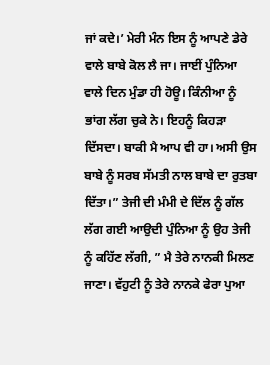ਜਾਂ ਕਦੇ।’ ਮੇਰੀ ਮੰਨ ਇਸ ਨੂੰ ਆਪਣੇ ਡੇਰੇ ਵਾਲੇ ਬਾਬੇ ਕੋਲ ਲੈ ਜਾ। ਜਾਈਂ ਪੁੰਨਿਆ ਵਾਲੇ ਦਿਨ ਮੁੰਡਾ ਹੀ ਹੋਊ। ਕਿੰਨੀਆ ਨੂੰ ਭਾਂਗ ਲੱਗ ਚੁਕੇ ਨੇ। ਇਹਨੂੰ ਕਿਹੜਾ ਦਿੱਸਦਾ। ਬਾਕੀ ਮੈ ਆਪ ਵੀ ਹਾ। ਅਸੀ ਉਸ ਬਾਬੇ ਨੂੰ ਸਰਬ ਸੱਮਤੀ ਨਾਲ ਬਾਬੇ ਦਾ ਰੁਤਬਾ ਦਿੱਤਾ।” ਤੇਜੀ ਦੀ ਮੰਮੀ ਦੇ ਦਿੱਲ ਨੂੰ ਗੱਲ ਲੱਗ ਗਈ ਆਉਦੀ ਪੁੰਨਿਆ ਨੂੰ ਉਹ ਤੇਜੀ ਨੂੰ ਕਹਿੱਣ ਲੱਗੀ, ” ਮੈ ਤੇਰੇ ਨਾਨਕੀ ਮਿਲਣ ਜਾਣਾ। ਵੱਹੁਟੀ ਨੂੰ ਤੇਰੇ ਨਾਨਕੇ ਫੇਰਾ ਪੁਆ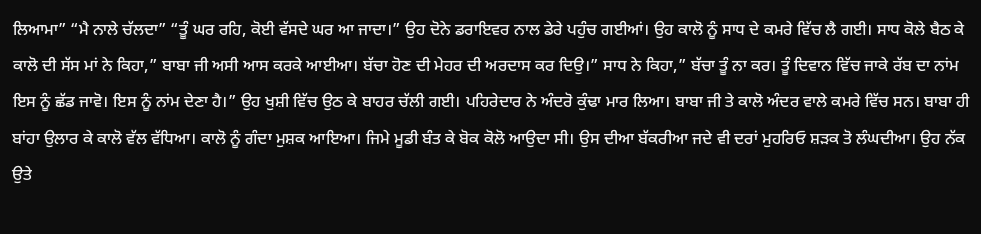ਲਿਆਮਾ” “ਮੈ ਨਾਲੇ ਚੱਲਦਾ” “ਤੂੰ ਘਰ ਰਹਿ, ਕੋਈ ਵੱਸਦੇ ਘਰ ਆ ਜਾਦਾ।” ਉਹ ਦੋਨੇ ਡਰਾਇਵਰ ਨਾਲ ਡੇਰੇ ਪਹੁੰਚ ਗਈਆਂ। ਉਹ ਕਾਲੋ ਨੂੰ ਸਾਧ ਦੇ ਕਮਰੇ ਵਿੱਚ ਲੈ ਗਈ। ਸਾਧ ਕੋਲੇ ਬੈਠ ਕੇ ਕਾਲੋ ਦੀ ਸੱਸ ਮਾਂ ਨੇ ਕਿਹਾ,” ਬਾਬਾ ਜੀ ਅਸੀ ਆਸ ਕਰਕੇ ਆਈਆ। ਬੱਚਾ ਹੋਣ ਦੀ ਮੇਹਰ ਦੀ ਅਰਦਾਸ ਕਰ ਦਿਉ।” ਸਾਧ ਨੇ ਕਿਹਾ,” ਬੱਚਾ ਤੂੰ ਨਾ ਕਰ। ਤੂੰ ਦਿਵਾਨ ਵਿੱਚ ਜਾਕੇ ਰੱਬ ਦਾ ਨਾਂਮ ਇਸ ਨੂੰ ਛੱਡ ਜਾਵੋ। ਇਸ ਨੂੰ ਨਾਂਮ ਦੇਣਾ ਹੈ।” ਉਹ ਖੁਸ਼ੀ ਵਿੱਚ ਉਠ ਕੇ ਬਾਹਰ ਚੱਲੀ ਗਈ। ਪਹਿਰੇਦਾਰ ਨੇ ਅੰਦਰੋ ਕੁੰਢਾ ਮਾਰ ਲਿਆ। ਬਾਬਾ ਜੀ ਤੇ ਕਾਲੋ ਅੰਦਰ ਵਾਲੇ ਕਮਰੇ ਵਿੱਚ ਸਨ। ਬਾਬਾ ਹੀ ਬਾਂਹਾ ਉਲਾਰ ਕੇ ਕਾਲੋ ਵੱਲ ਵੱਧਿਆ। ਕਾਲੋ ਨੂੰ ਗੰਦਾ ਮੁਸ਼ਕ ਆਇਆ। ਜਿਮੇ ਮੂਡੀ ਬੰਤ ਕੇ ਬੋਕ ਕੋਲੋ ਆਉਦਾ ਸੀ। ਉਸ ਦੀਆ ਬੱਕਰੀਆ ਜਦੇ ਵੀ ਦਰਾਂ ਮੁਹਰਿਓ ਸ਼ੜਕ ਤੋ ਲੰਘਦੀਆ। ਉਹ ਨੱਕ ਉਤੇ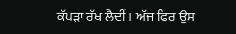ਕੱਪੜਾ ਰੱਖ ਲੈਦੀਂ। ਅੱਜ ਫਿਰ ਉਸ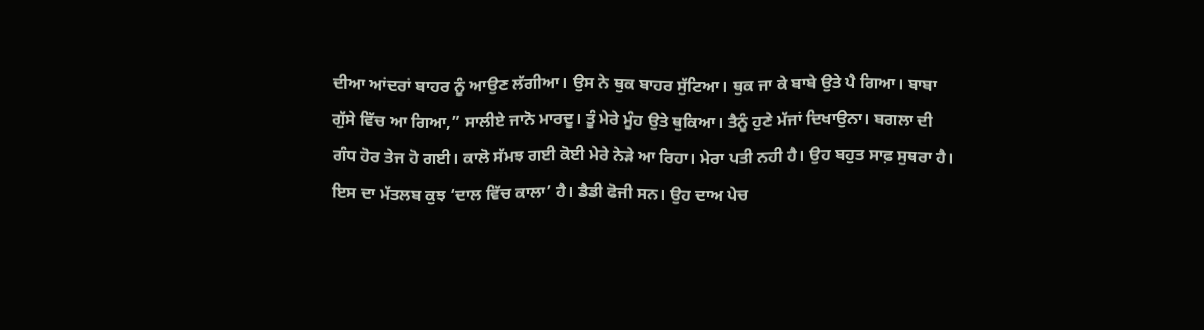ਦੀਆ ਆਂਦਰਾਂ ਬਾਹਰ ਨੂੰ ਆਉਣ ਲੱਗੀਆ। ਉਸ ਨੇ ਥੁਕ ਬਾਹਰ ਸੁੱਟਿਆ। ਥੁਕ ਜਾ ਕੇ ਬਾਬੇ ਉਤੇ ਪੈ ਗਿਆ। ਬਾਬਾ ਗੁੱਸੇ ਵਿੱਚ ਆ ਗਿਆ,” ਸਾਲੀਏ ਜਾਨੋ ਮਾਰਦੂ। ਤੂੰ ਮੇਰੇ ਮੂੰਹ ਉਤੇ ਥੁਕਿਆ। ਤੈਨੂੰ ਹੁਣੇ ਮੱਜਾਂ ਦਿਖਾਉਨਾ। ਬਗਲਾ ਦੀ ਗੰਧ ਹੋਰ ਤੇਜ ਹੋ ਗਈ। ਕਾਲੋ ਸੱਮਝ ਗਈ ਕੋਈ ਮੇਰੇ ਨੇੜੇ ਆ ਰਿਹਾ। ਮੇਰਾ ਪਤੀ ਨਹੀ ਹੈ। ਉਹ ਬਹੁਤ ਸਾਫ਼ ਸੁਥਰਾ ਹੈ। ਇਸ ਦਾ ਮੱਤਲਬ ਕੁਝ ‘ਦਾਲ ਵਿੱਚ ਕਾਲਾ’ ਹੈ। ਡੈਡੀ ਫੋਜੀ ਸਨ। ਉਹ ਦਾਅ ਪੇਚ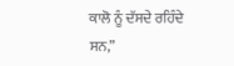ਕਾਲੋ ਨੂੰ ਦੱਸਦੇ ਰਹਿੰਦੇ ਸਨ,”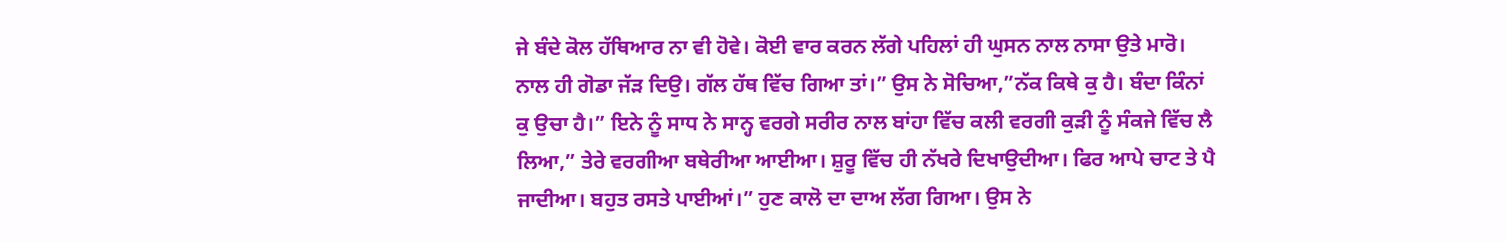ਜੇ ਬੰਦੇ ਕੋਲ ਹੱਥਿਆਰ ਨਾ ਵੀ ਹੋਵੇ। ਕੋਈ ਵਾਰ ਕਰਨ ਲੱਗੇ ਪਹਿਲਾਂ ਹੀ ਘੁਸਨ ਨਾਲ ਨਾਸਾ ਉਤੇ ਮਾਰੋ। ਨਾਲ ਹੀ ਗੋਡਾ ਜੱੜ ਦਿਉ। ਗੱਲ ਹੱਥ ਵਿੱਚ ਗਿਆ ਤਾਂ।” ਉਸ ਨੇ ਸੋਚਿਆ,”ਨੱਕ ਕਿਥੇ ਕੁ ਹੈ। ਬੰਦਾ ਕਿੰਨਾਂ ਕੁ ਉਚਾ ਹੈ।” ਇਨੇ ਨੂੰ ਸਾਧ ਨੇ ਸਾਨ੍ਹ ਵਰਗੇ ਸਰੀਰ ਨਾਲ ਬਾਂਹਾ ਵਿੱਚ ਕਲੀ ਵਰਗੀ ਕੁੜੀ ਨੂੰ ਸੰਕਜੇ ਵਿੱਚ ਲੈ ਲਿਆ,” ਤੇਰੇ ਵਰਗੀਆ ਬਥੇਰੀਆ ਆਈਆ। ਸ਼ੁਰੂ ਵਿੱਚ ਹੀ ਨੱਖਰੇ ਦਿਖਾਉਦੀਆ। ਫਿਰ ਆਪੇ ਚਾਟ ਤੇ ਪੈ ਜਾਦੀਆ। ਬਹੁਤ ਰਸਤੇ ਪਾਈਆਂ।” ਹੁਣ ਕਾਲੋ ਦਾ ਦਾਅ ਲੱਗ ਗਿਆ। ਉਸ ਨੇ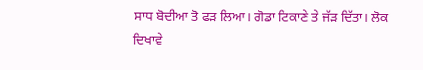ਸਾਧ ਬੋਦੀਆ ਤੋ ਫੜ ਲਿਆ। ਗੋਡਾ ਟਿਕਾਣੇ ਤੇ ਜੱੜ ਦਿੱਤਾ। ਲੋਕ
ਦਿਖਾਵੇ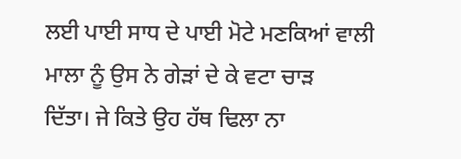ਲਈ ਪਾਈ ਸਾਧ ਦੇ ਪਾਈ ਮੋਟੇ ਮਣਕਿਆਂ ਵਾਲੀ ਮਾਲਾ ਨੂੰ ਉਸ ਨੇ ਗੇੜਾਂ ਦੇ ਕੇ ਵਟਾ ਚਾੜ
ਦਿੱਤਾ। ਜੇ ਕਿਤੇ ਉਹ ਹੱਥ ਢਿਲਾ ਨਾ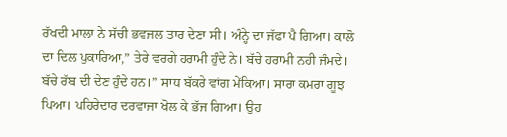ਰੱਖਦੀ ਮਾਲਾ ਨੇ ਸੱਚੀ ਭਵਜਲ ਤਾਰ ਦੇਣਾ ਸੀ। ਅੰਨ੍ਹੇ ਦਾ ਜੱਫਾ ਪੈ ਗਿਆ। ਕਾਲੋ ਦਾ ਦਿਲ ਪੁਕਾਰਿਆ,” ਤੇਰੇ ਵਰਗੇ ਹਰਾਮੀ ਹੁੰਦੇ ਨੇ। ਬੱਚੇ ਹਰਾਮੀ ਨਹੀ ਜੰਮਦੇ। ਬੱਚੇ ਰੱਬ ਦੀ ਦੇਣ ਹੁੰਦੇ ਹਨ।” ਸਾਧ ਬੱਕਰੇ ਵਾਂਗ ਮੇਂਕਿਆ। ਸਾਰਾ ਕਮਰਾ ਗੂਝ ਪਿਆ। ਪਹਿਰੇਦਾਰ ਦਰਵਾਜਾ ਖੋਲ ਕੇ ਭੱਜ ਗਿਆ। ਉਹ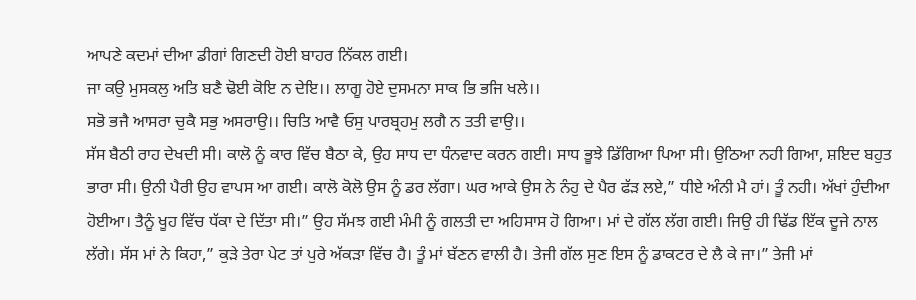ਆਪਣੇ ਕਦਮਾਂ ਦੀਆ ਡੀਗਾਂ ਗਿਣਦੀ ਹੋਈ ਬਾਹਰ ਨਿੱਕਲ ਗਈ।
ਜਾ ਕਉ ਮੁਸਕਲੁ ਅਤਿ ਬਣੈ ਢੋਈ ਕੋਇ ਨ ਦੇਇ।। ਲਾਗੂ ਹੋਏ ਦੁਸਮਨਾ ਸਾਕ ਭਿ ਭਜਿ ਖਲੇ।।
ਸਭੋ ਭਜੈ ਆਸਰਾ ਚੁਕੈ ਸਭੁ ਅਸਰਾਉ।। ਚਿਤਿ ਆਵੈ ਓਸੁ ਪਾਰਬ੍ਰਹਮੁ ਲਗੈ ਨ ਤਤੀ ਵਾਉ।।
ਸੱਸ ਬੈਠੀ ਰਾਹ ਦੇਖਦੀ ਸੀ। ਕਾਲੋ ਨੂੰ ਕਾਰ ਵਿੱਚ ਬੈਠਾ ਕੇ, ਉਹ ਸਾਧ ਦਾ ਧੰਨਵਾਦ ਕਰਨ ਗਈ। ਸਾਧ ਭੂਝੇ ਡਿੱਗਿਆ ਪਿਆ ਸੀ। ਉਠਿਆ ਨਹੀ ਗਿਆ, ਸ਼ਇਦ ਬਹੁਤ ਭਾਰਾ ਸੀ। ਉਨੀ ਪੈਰੀ ਉਹ ਵਾਪਸ ਆ ਗਈ। ਕਾਲੋ ਕੋਲੋ ਉਸ ਨੂੰ ਡਰ ਲੱਗਾ। ਘਰ ਆਕੇ ਉਸ ਨੇ ਨੰਹੁ ਦੇ ਪੈਰ ਫੱੜ ਲਏ,” ਧੀਏ ਅੰਨੀ ਮੈ ਹਾਂ। ਤੂੰ ਨਹੀ। ਅੱਖਾਂ ਹੁੰਦੀਆ ਹੋਈਆ। ਤੈਨੂੰ ਖੂਹ ਵਿੱਚ ਧੱਕਾ ਦੇ ਦਿੱਤਾ ਸੀ।” ਉਹ ਸੱਮਝ ਗਈ ਮੰਮੀ ਨੂੰ ਗਲਤੀ ਦਾ ਅਹਿਸਾਸ ਹੋ ਗਿਆ। ਮਾਂ ਦੇ ਗੱਲ ਲੱਗ ਗਈ। ਜਿਉ ਹੀ ਢਿੱਡ ਇੱਕ ਦੂਜੇ ਨਾਲ ਲੱਗੇ। ਸੱਸ ਮਾਂ ਨੇ ਕਿਹਾ,” ਕੁੜੇ ਤੇਰਾ ਪੇਟ ਤਾਂ ਪੁਰੇ ਅੱਕੜਾ ਵਿੱਚ ਹੈ। ਤੂੰ ਮਾਂ ਬੱਣਨ ਵਾਲੀ ਹੈ। ਤੇਜੀ ਗੱਲ ਸੁਣ ਇਸ ਨੂੰ ਡਾਕਟਰ ਦੇ ਲੈ ਕੇ ਜਾ।” ਤੇਜੀ ਮਾਂ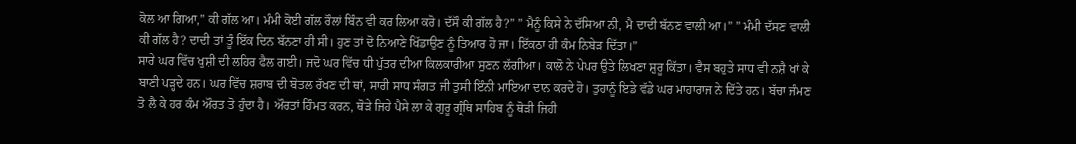ਕੋਲ ਆ ਗਿਆ,” ਕੀ ਗੱਲ ਆ। ਮੰਮੀ ਕੋਈ ਗੱਲ ਰੌਲਾਂ ਬਿੰਨ ਵੀ ਕਰ ਲਿਆ ਕਰੋ। ਦੱਸੌ ਕੀ ਗੱਲ ਹੈ?” ” ਮੈਨੂੰ ਕਿਸੇ ਨੇ ਦੱਸਿਆ ਨੀ, ਮੈ ਦਾਦੀ ਬੱਨਣ ਵਾਲੀ ਆ।” ” ਮੰਮੀ ਦੱਸਣ ਵਾਲੀ ਕੀ ਗੱਲ ਹੈ? ਦਾਦੀ ਤਾਂ ਤੂੰ ਇੱਕ ਦਿਨ ਬੱਨਣਾ ਹੀ ਸੀ। ਹੁਣ ਤਾਂ ਦੋ ਨਿਆਣੇ ਖਿੱਡਾਉਣ ਨੂੰ ਤਿਆਰ ਹੋ ਜਾ। ਇੱਕਠਾ ਹੀ ਕੰਮ ਨਿਬੇੜ ਦਿੱਤਾ।”
ਸਾਰੇ ਘਰ ਵਿੱਚ ਖੁਸ਼ੀ ਦੀ ਲਹਿਰ ਫੈਲ ਗਈ। ਜਦੋ ਘਰ ਵਿੱਚ ਧੀ ਪੁੱਤਰ ਦੀਆ ਕਿਲਕਾਰੀਆ ਸੁਣਨ ਲੱਗੀਆ। ਕਾਲੋ ਨੇ ਪੇਪਰ ਉਤੇ ਲਿਖਣਾ ਸ਼ੁਰੂ ਕਿੱਤਾ। ਵੈਸ ਬਹੁਤੇ ਸਾਧ ਵੀ ਨਸ਼ੈ ਖਾਂ ਕੇ ਬਾਣੀ ਪੜ੍ਹਦੇ ਹਨ। ਘਰ ਵਿੱਚ ਸ਼ਰਾਬ ਦੀ ਬੋਤਲ ਰੱਖਣ ਦੀ ਥਾਂ, ਸਾਰੀ ਸਾਧ ਸੰਗਤ ਜੀ ਤੁਸੀ ਇੰਨੀ ਮਾਇਆ ਦਾਨ ਕਰਦੇ ਹੋ। ਤੁਹਾਨੂੰ ਇਡੇ ਵੱਡੇ ਘਰ ਮਾਹਾਰਾਜ ਨੇ ਦਿੱਤੇ ਹਨ। ਬੱਚਾ ਜੰਮਣ ਤੋ ਲੈ ਕੇ ਹਰ ਕੰਮ ਔਰਤ ਤੋ ਹੁੰਦਾ ਹੈ। ਔਰਤਾਂ ਹਿੰਮਤ ਕਰਨ, ਥੋੜੇ ਜਿਹੇ ਪੈਸੇ ਲਾ ਕੇ ਗੁਰੂ ਗ੍ਰੰਥਿ ਸਾਹਿਬ ਨੂੰ ਥੋੜੀ ਜਿਹੀ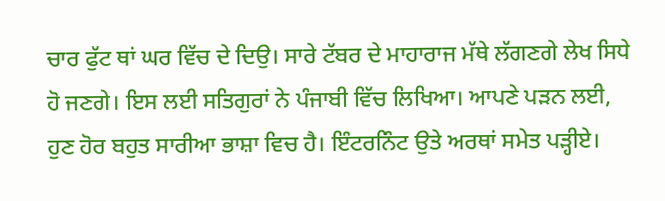ਚਾਰ ਫੁੱਟ ਥਾਂ ਘਰ ਵਿੱਚ ਦੇ ਦਿਉ। ਸਾਰੇ ਟੱਬਰ ਦੇ ਮਾਹਾਰਾਜ ਮੱਥੇ ਲੱਗਣਗੇ ਲੇਖ ਸਿਧੇ ਹੋ ਜਣਗੇ। ਇਸ ਲਈ ਸਤਿਗੁਰਾਂ ਨੇ ਪੰਜਾਬੀ ਵਿੱਚ ਲਿਖਿਆ। ਆਪਣੇ ਪੜਨ ਲਈ, ਹੁਣ ਹੋਰ ਬਹੁਤ ਸਾਰੀਆ ਭਾਸ਼ਾ ਵਿਚ ਹੈ। ਇੰਟਰਨਿੰਟ ਉਤੇ ਅਰਥਾਂ ਸਮੇਤ ਪੜ੍ਹੀਏ।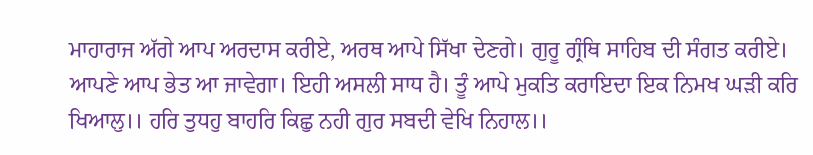ਮਾਹਾਰਾਜ ਅੱਗੇ ਆਪ ਅਰਦਾਸ ਕਰੀਏ, ਅਰਥ ਆਪੇ ਸਿੱਖਾ ਦੇਣਗੇ। ਗੁਰੂ ਗ੍ਰੰਥਿ ਸਾਹਿਬ ਦੀ ਸੰਗਤ ਕਰੀਏ। ਆਪਣੇ ਆਪ ਭੇਤ ਆ ਜਾਵੇਗਾ। ਇਹੀ ਅਸਲੀ ਸਾਧ ਹੈ। ਤੂੰ ਆਪੇ ਮੁਕਤਿ ਕਰਾਇਦਾ ਇਕ ਨਿਮਖ ਘੜੀ ਕਰਿ ਖਿਆਲੁ।। ਹਰਿ ਤੁਧਹੁ ਬਾਹਰਿ ਕਿਛੁ ਨਹੀ ਗੁਰ ਸਬਦੀ ਵੇਖਿ ਨਿਹਾਲ।।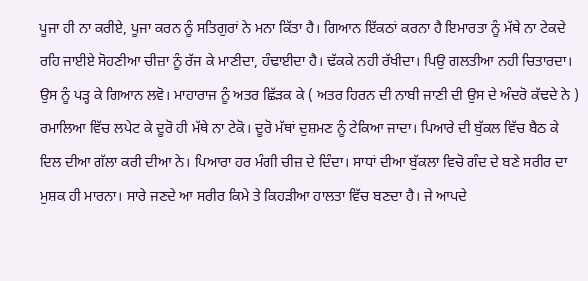ਪੂਜਾ ਹੀ ਨਾ ਕਰੀਏ, ਪੂਜਾ ਕਰਨ ਨੂੰ ਸਤਿਗੁਰਾਂ ਨੇ ਮਨਾ ਕਿੱਤਾ ਹੈ। ਗਿਆਨ ਇੱਕਠਾਂ ਕਰਨਾ ਹੈ ਇਮਾਰਤਾ ਨੂੰ ਮੱਥੇ ਨਾ ਟੇਕਦੇ ਰਹਿ ਜਾਈਏ ਸੋਹਣੀਆ ਚੀਜ਼ਾ ਨੂੰ ਰੱਜ ਕੇ ਮਾਣੀਦਾ, ਹੰਢਾਈਦਾ ਹੈ। ਢੱਕਕੇ ਨਹੀ ਰੱਖੀਦਾ। ਪਿਉ ਗਲਤੀਆ ਨਹੀ ਚਿਤਾਰਦਾ। ਉਸ ਨੂੰ ਪੜ੍ਹ ਕੇ ਗਿਆਨ ਲਵੋ। ਮਾਹਾਰਾਜ ਨੂੰ ਅਤਰ ਛਿੱੜਕ ਕੇ ( ਅਤਰ ਹਿਰਨ ਦੀ ਨਾਬੀ ਜਾਣੀ ਦੀ ਉਸ ਦੇ ਅੰਦਰੋ ਕੱਢਦੇ ਨੇ ) ਰਮਾਲਿਆ ਵਿੱਚ ਲਪੇਟ ਕੇ ਦੂਰੋ ਹੀ ਮੱਥੇ ਨਾ ਟੇਕੋ। ਦੂਰੋ ਮੱਥਾਂ ਦੁਸ਼ਮਣ ਨੂੰ ਟੇਕਿਆ ਜਾਦਾ। ਪਿਆਰੇ ਦੀ ਬੁੱਕਲ ਵਿੱਚ ਬੈਠ ਕੇ ਦਿਲ ਦੀਆ ਗੱਲਾ ਕਰੀ ਦੀਆ ਨੇ। ਪਿਆਰਾ ਹਰ ਮੰਗੀ ਚੀਜ਼ ਦੇ ਦਿੰਦਾ। ਸਾਧਾਂ ਦੀਆ ਬੁੱਕਲਾ ਵਿਚੋ ਗੰਦ ਦੇ ਬਣੇ ਸਰੀਰ ਦਾ ਮੁਸ਼ਕ ਹੀ ਮਾਰਨਾ। ਸਾਰੇ ਜਣਦੇ ਆ ਸਰੀਰ ਕਿਮੇ ਤੇ ਕਿਹੜੀਆ ਹਾਲਤਾ ਵਿੱਚ ਬਣਦਾ ਹੈ। ਜੇ ਆਪਦੇ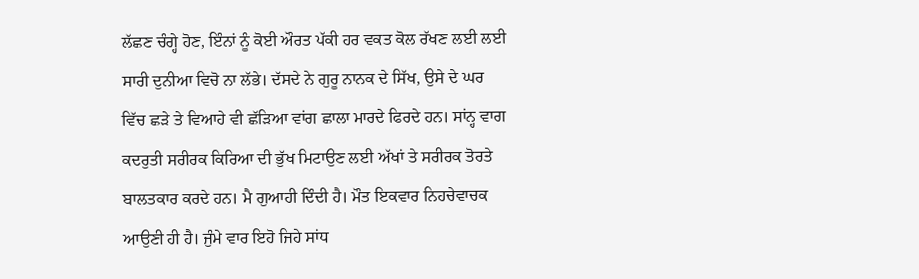ਲੱਛਣ ਚੰਗ੍ਹੇ ਹੋਣ, ਇੰਨਾਂ ਨੂੰ ਕੋਈ ਔਰਤ ਪੱਕੀ ਹਰ ਵਕਤ ਕੋਲ ਰੱਖਣ ਲਈ ਲਈ ਸਾਰੀ ਦੁਨੀਆ ਵਿਚੋ ਨਾ ਲੱਭੇ। ਦੱਸਦੇ ਨੇ ਗੁਰੂ ਨਾਨਕ ਦੇ ਸਿੱਖ, ਉਸੇ ਦੇ ਘਰ ਵਿੱਚ ਛੜੇ ਤੇ ਵਿਆਹੇ ਵੀ ਛੱੜਿਆ ਵਾਂਗ ਛਾਲਾ ਮਾਰਦੇ ਫਿਰਦੇ ਹਨ। ਸਾਂਨ੍ਹ ਵਾਗ ਕਦਰੁਤੀ ਸਰੀਰਕ ਕਿਰਿਆ ਦੀ ਭੁੱਖ ਮਿਟਾਉਣ ਲਈ ਅੱਖਾਂ ਤੇ ਸਰੀਰਕ ਤੋਰਤੇ ਬਾਲਤਕਾਰ ਕਰਦੇ ਹਨ। ਮੈ ਗੁਆਹੀ ਦਿੰਦੀ ਹੈ। ਮੌਤ ਇਕਵਾਰ ਨਿਹਚੇਵਾਚਕ ਆਉਣੀ ਹੀ ਹੈ। ਜੁੰਮੇ ਵਾਰ ਇਹੋ ਜਿਹੇ ਸਾਂਧ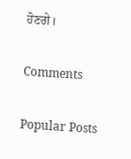ਹੋਣਗੇ।

Comments

Popular Posts